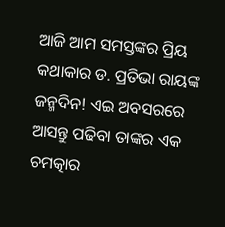ଆଜି ଆମ ସମସ୍ତଙ୍କର ପ୍ରିୟ କଥାକାର ଡ. ପ୍ରତିଭା ରାୟଙ୍କ ଜନ୍ମଦିନ! ଏଇ ଅବସରରେ ଆସନ୍ତୁ ପଢିବା ତାଙ୍କର ଏକ ଚମତ୍କାର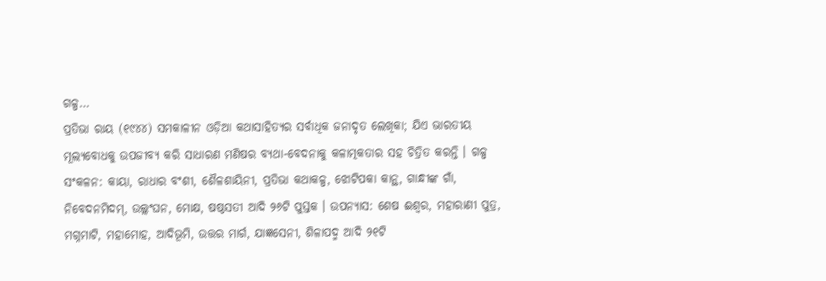ଗଳ୍ପ…
ପ୍ରତିଭା ରାୟ (୧୯୪୪) ସମକାଳୀନ ଓଡ଼ିଆ କଥାସାହିତ୍ୟର ସର୍ବାଧିକ ଜନାଦୃତ ଲେଖିକା; ଯିଏ ଭାରତୀୟ ମୂଲ୍ୟବୋଧକୁ ଉପଜୀବ୍ୟ କରି ସାଧାରଣ ମଣିଷର ବ୍ୟଥା-ବେଦନାକୁ କଳାତ୍ମକତାର ସହ ଚିତ୍ରିତ କରନ୍ତି । ଗଳ୍ପ ସଂକଳନ: କାୟା, ରାଧାର ବଂଶୀ, ଶୈଳଶାୟିନୀ, ପ୍ରତିଭା କଥାକଳ୍ପ, ଝୋଟିପକା କାନ୍ଥ, ଗାନ୍ଧୀଙ୍କ ଗାଁ, ନିବେଦନମିଦମ୍, ଉଲ୍ଲଂଘନ, ମୋକ୍ଷ, ଷଷ୍ଠସତୀ ଆଦି ୨୬ଟି ପୁସ୍ତକ । ଉପନ୍ୟାସ: ଶେଷ ଈଶ୍ୱର, ମହାରାଣୀ ପୁତ୍ର, ମଗ୍ନମାଟି, ମହାମୋହ, ଆଦିଭୂମି, ଉତ୍ତର ମାର୍ଗ, ଯାଜ୍ଞସେନୀ, ଶିଳାପଦ୍ମ ଆଦି ୨୧ଟି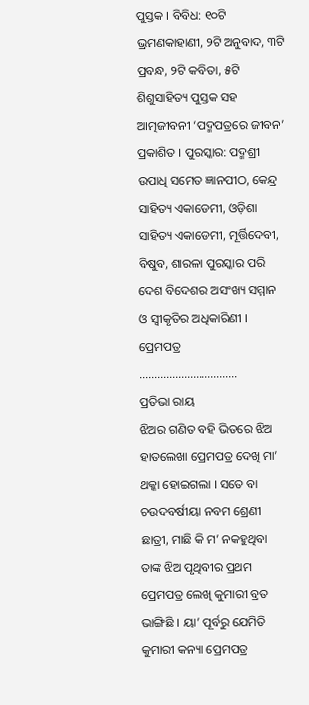ପୁସ୍ତକ । ବିବିଧ: ୧୦ଟି ଭ୍ରମଣକାହାଣୀ, ୨ଟି ଅନୁବାଦ, ୩ଟି ପ୍ରବନ୍ଧ, ୨ଟି କବିତା, ୫ଟି ଶିଶୁସାହିତ୍ୟ ପୁସ୍ତକ ସହ ଆତ୍ମଜୀବନୀ ‘ପଦ୍ମପତ୍ରରେ ଜୀବନ’ ପ୍ରକାଶିତ । ପୁରସ୍କାର: ପଦ୍ମଶ୍ରୀ ଉପାଧି ସମେତ ଜ୍ଞାନପୀଠ, କେନ୍ଦ୍ର ସାହିତ୍ୟ ଏକାଡେମୀ, ଓଡ଼ିଶା ସାହିତ୍ୟ ଏକାଡେମୀ, ମୂର୍ତ୍ତିଦେବୀ, ବିଷୁବ, ଶାରଳା ପୁରସ୍କାର ପରି ଦେଶ ବିଦେଶର ଅସଂଖ୍ୟ ସମ୍ମାନ ଓ ସ୍ୱୀକୃତିର ଅଧିକାରିଣୀ ।
ପ୍ରେମପତ୍ର
……………………………
ପ୍ରତିଭା ରାୟ
ଝିଅର ଗଣିତ ବହି ଭିତରେ ଝିଅ ହାତଲେଖା ପ୍ରେମପତ୍ର ଦେଖି ମା’ ଥକ୍କା ହୋଇଗଲା । ସତେ ବା ଚଉଦବର୍ଷୀୟା ନବମ ଶ୍ରେଣୀ ଛାତ୍ରୀ, ମାଛି କି ମ’ ନକହୁଥିବା ତାଙ୍କ ଝିଅ ପୃଥିବୀର ପ୍ରଥମ ପ୍ରେମପତ୍ର ଲେଖି କୁମାରୀ ବ୍ରତ ଭାଙ୍ଗିଛି । ୟା’ ପୂର୍ବରୁ ଯେମିତି କୁମାରୀ କନ୍ୟା ପ୍ରେମପତ୍ର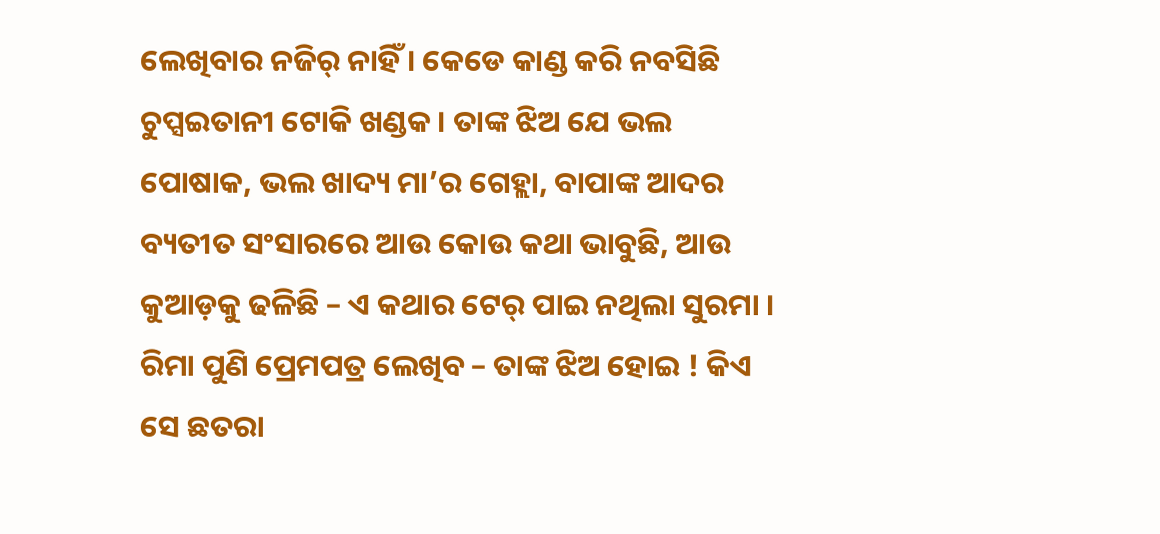ଲେଖିବାର ନଜିର୍ ନାହିଁ । କେଡେ କାଣ୍ଡ କରି ନବସିଛି ଚୁପ୍ସଇତାନୀ ଟୋକି ଖଣ୍ଡକ । ତାଙ୍କ ଝିଅ ଯେ ଭଲ ପୋଷାକ, ଭଲ ଖାଦ୍ୟ ମା’ର ଗେହ୍ଲା, ବାପାଙ୍କ ଆଦର ବ୍ୟତୀତ ସଂସାରରେ ଆଉ କୋଉ କଥା ଭାବୁଛି, ଆଉ କୁଆଡ଼କୁ ଢଳିଛି – ଏ କଥାର ଟେର୍ ପାଇ ନଥିଲା ସୁରମା ।
ରିମା ପୁଣି ପ୍ରେମପତ୍ର ଲେଖିବ – ତାଙ୍କ ଝିଅ ହୋଇ ! କିଏ ସେ ଛତରା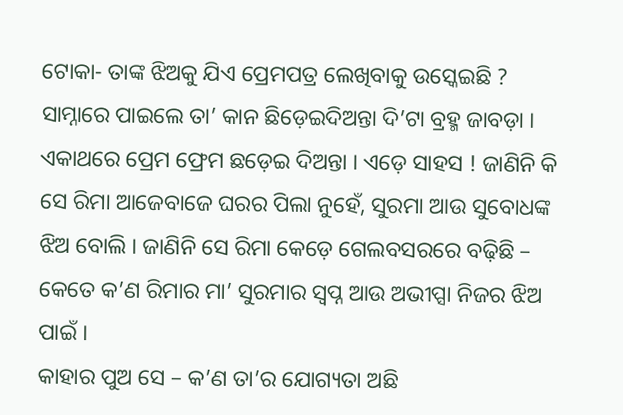ଟୋକା- ତାଙ୍କ ଝିଅକୁ ଯିଏ ପ୍ରେମପତ୍ର ଲେଖିବାକୁ ଉସ୍କେଇଛି ? ସାମ୍ନାରେ ପାଇଲେ ତା’ କାନ ଛିଡ଼େଇଦିଅନ୍ତା ଦି’ଟା ବ୍ରହ୍ମ ଜାବଡ଼ା । ଏକାଥରେ ପ୍ରେମ ଫ୍ରେମ ଛଡ଼େଇ ଦିଅନ୍ତା । ଏଡ଼େ ସାହସ ! ଜାଣିନି କି ସେ ରିମା ଆଜେବାଜେ ଘରର ପିଲା ନୁହେଁ, ସୁରମା ଆଉ ସୁବୋଧଙ୍କ ଝିଅ ବୋଲି । ଜାଣିନି ସେ ରିମା କେଡ଼େ ଗେଲବସରରେ ବଢ଼ିଛି – କେତେ କ’ଣ ରିମାର ମା’ ସୁରମାର ସ୍ୱପ୍ନ ଆଉ ଅଭୀପ୍ସା ନିଜର ଝିଅ ପାଇଁ ।
କାହାର ପୁଅ ସେ – କ’ଣ ତା’ର ଯୋଗ୍ୟତା ଅଛି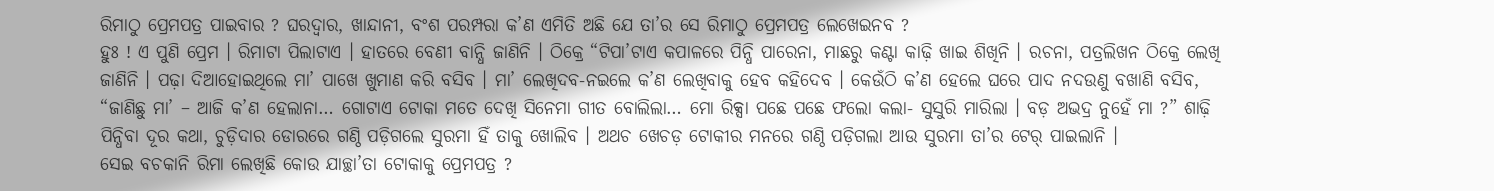ରିମାଠୁ ପ୍ରେମପତ୍ର ପାଇବାର ? ଘରଦ୍ୱାର, ଖାନ୍ଦାନୀ, ବଂଶ ପରମ୍ପରା କ’ଣ ଏମିତି ଅଛି ଯେ ତା’ର ସେ ରିମାଠୁ ପ୍ରେମପତ୍ର ଲେଖେଇନବ ?
ହୁଃ ! ଏ ପୁଣି ପ୍ରେମ । ରିମାଟା ପିଲାଟାଏ । ହାତରେ ବେଣୀ ବାନ୍ଧି ଜାଣିନି । ଠିକ୍ରେ “ଟିପା’ଟାଏ କପାଳରେ ପିନ୍ଧି ପାରେନା, ମାଛରୁ କଣ୍ଟା କାଢ଼ି ଖାଇ ଶିଖିନି । ରଚନା, ପତ୍ରଲିଖନ ଠିକ୍ରେ ଲେଖି ଜାଣିନି । ପଢ଼ା ଦିଆହୋଇଥିଲେ ମା’ ପାଖେ ଖୁମାଣ କରି ବସିବ । ମା’ ଲେଖିଦବ-ନଇଲେ କ’ଣ ଲେଖିବାକୁ ହେବ କହିଦେବ । କେଉଁଠି କ’ଣ ହେଲେ ଘରେ ପାଦ ନଦଉଣୁ ବଖାଣି ବସିବ, “ଜାଣିଛୁ ମା’ – ଆଜି କ’ଣ ହେଲାନା… ଗୋଟାଏ ଟୋକା ମତେ ଦେଖି ସିନେମା ଗୀତ ବୋଲିଲା… ମୋ ରିକ୍ସା ପଛେ ପଛେ ଫଲୋ କଲା- ସୁସୁରି ମାରିଲା । ବଡ଼ ଅଭଦ୍ର ନୁହେଁ ମା ?” ଶାଢ଼ି ପିନ୍ଧିବା ଦୂର କଥା, ଚୁଡ଼ିଦାର ଡୋରରେ ଗଣ୍ଠି ପଡ଼ିଗଲେ ସୁରମା ହିଁ ତାକୁ ଖୋଲିବ । ଅଥଚ ଖେଚଡ଼ ଟୋକୀର ମନରେ ଗଣ୍ଠି ପଡ଼ିଗଲା ଆଉ ସୁରମା ତା’ର ଟେର୍ ପାଇଲାନି ।
ସେଇ ବଚକାନି ରିମା ଲେଖିଛି କୋଉ ଯାଚ୍ଛା’ତା ଟୋକାକୁ ପ୍ରେମପତ୍ର ?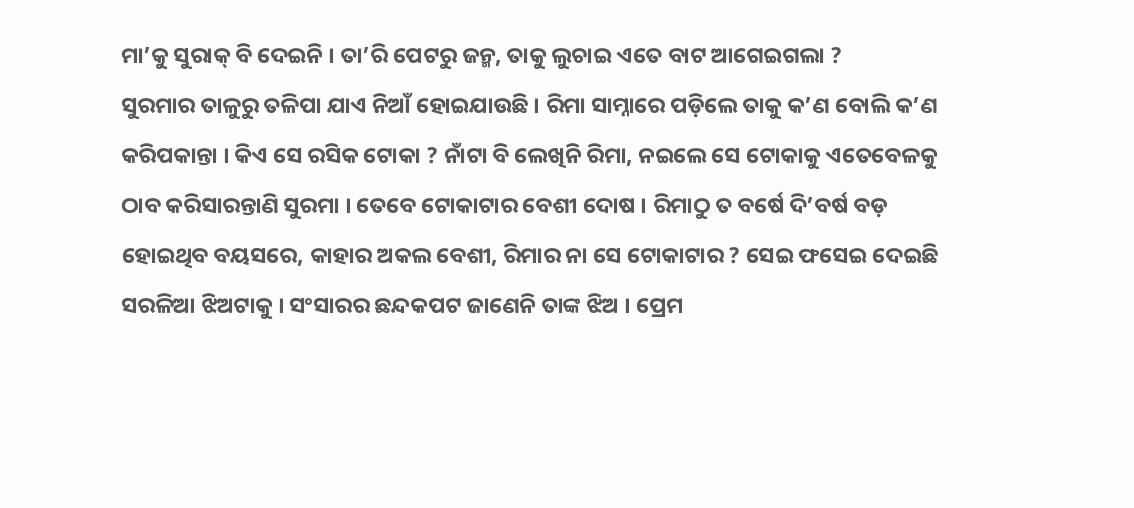ମା’କୁ ସୁରାକ୍ ବି ଦେଇନି । ତା’ରି ପେଟରୁ ଜନ୍ମ, ତାକୁ ଲୁଚାଇ ଏତେ ବାଟ ଆଗେଇଗଲା ?
ସୁରମାର ତାଳୁରୁ ତଳିପା ଯାଏ ନିଆଁ ହୋଇଯାଉଛି । ରିମା ସାମ୍ନାରେ ପଡ଼ିଲେ ତାକୁ କ’ଣ ବୋଲି କ’ଣ କରିପକାନ୍ତା । କିଏ ସେ ରସିକ ଟୋକା ? ନାଁଟା ବି ଲେଖିନି ରିମା, ନଇଲେ ସେ ଟୋକାକୁ ଏତେବେଳକୁ ଠାବ କରିସାରନ୍ତାଣି ସୁରମା । ତେବେ ଟୋକାଟାର ବେଶୀ ଦୋଷ । ରିମାଠୁ ତ ବର୍ଷେ ଦି’ବର୍ଷ ବଡ଼ ହୋଇଥିବ ବୟସରେ, କାହାର ଅକଲ ବେଶୀ, ରିମାର ନା ସେ ଟୋକାଟାର ? ସେଇ ଫସେଇ ଦେଇଛି ସରଳିଆ ଝିଅଟାକୁ । ସଂସାରର ଛନ୍ଦକପଟ ଜାଣେନି ତାଙ୍କ ଝିଅ । ପ୍ରେମ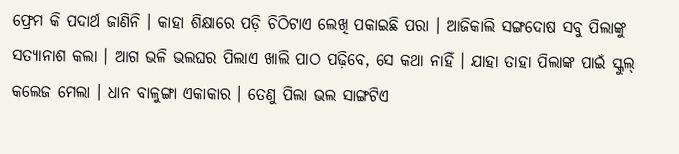ଫ୍ରେମ କି ପଦାର୍ଥ ଜାଣିନି । କାହା ଶିକ୍ଷାରେ ପଡ଼ି ଚିଠିଟାଏ ଲେଖି ପକାଇଛି ପରା । ଆଜିକାଲି ସଙ୍ଗଦୋଷ ସବୁ ପିଲାଙ୍କୁ ସତ୍ୟାନାଶ କଲା । ଆଗ ଭଳି ଭଲଘର ପିଲାଏ ଖାଲି ପାଠ ପଢ଼ିବେ, ସେ କଥା ନାହିଁ । ଯାହା ତାହା ପିଲାଙ୍କ ପାଇଁ ସ୍କୁଲ୍ କଲେଜ ମେଲା । ଧାନ ବାଳୁଙ୍ଗା ଏକାକାର । ତେଣୁ ପିଲା ଭଲ ସାଙ୍ଗଟିଏ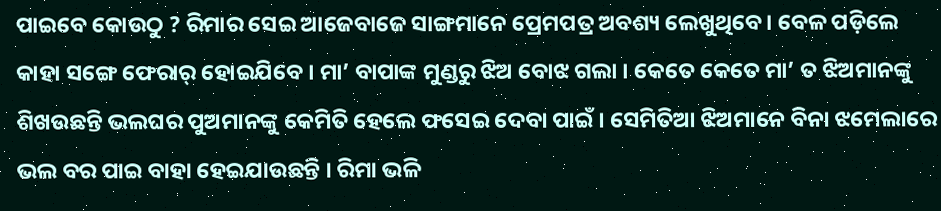ପାଇବେ କୋଉଠୁ ? ରିମାର ସେଇ ଆଜେବାଜେ ସାଙ୍ଗମାନେ ପ୍ରେମପତ୍ର ଅବଶ୍ୟ ଲେଖୁଥିବେ । ବେଳ ପଡ଼ିଲେ କାହା ସଙ୍ଗେ ଫେରାର୍ ହୋଇଯିବେ । ମା’ ବାପାଙ୍କ ମୁଣ୍ଡରୁ ଝିଅ ବୋଝ ଗଲା । କେତେ କେତେ ମା’ ତ ଝିଅମାନଙ୍କୁ ଶିଖଉଛନ୍ତି ଭଲଘର ପୁଅମାନଙ୍କୁ କେମିତି ହେଲେ ଫସେଇ ଦେବା ପାଇଁ । ସେମିତିଆ ଝିଅମାନେ ବିନା ଝମେଲାରେ ଭଲ ବର ପାଇ ବାହା ହେଇଯାଉଛନ୍ତି । ରିମା ଭଳି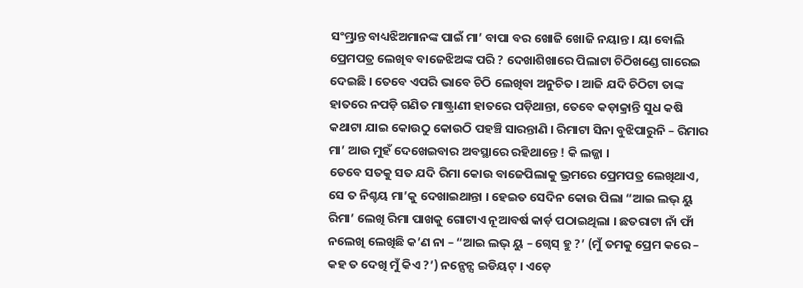ସଂମ୍ଭ୍ରାନ୍ତ ବାଧ୍ୟଝିଅମାନଙ୍କ ପାଇଁ ମା’ ବାପା ବର ଖୋଜି ଖୋଜି ନୟାନ୍ତ । ୟା ବୋଲି ପ୍ରେମପତ୍ର ଲେଖିବ ବାଜେଝିଅଙ୍କ ପରି ? ଦେଖାଶିଖାରେ ପିଲାଟା ଚିଠିଖଣ୍ଡେ ଗାରେଇ ଦେଇଛି । ତେବେ ଏପରି ଭାବେ ଚିଠି ଲେଖିବା ଅନୁଚିତ । ଆଜି ଯଦି ଚିଠିଟା ତାଙ୍କ ହାତରେ ନପଡ଼ି ଗଣିତ ମାଷ୍ଟ୍ରାଣୀ ହାତରେ ପଡ଼ିଥାନ୍ତା, ତେବେ କଡ଼ାକ୍ରାନ୍ତି ସୁଧ କଷି କଥାଟା ଯାଇ କୋଉଠୁ କୋଉଠି ପହଞ୍ଚି ସାରନ୍ତାଣି । ରିମାଟା ସିନା ବୁଝିପାରୁନି – ରିମାର ମା’ ଆଉ ମୁହଁ ଦେଖେଇବାର ଅବସ୍ଥାରେ ରହିଥାନ୍ତେ ! କି ଲଜ୍ଜା ।
ତେବେ ସତକୁ ସତ ଯଦି ରିମା କୋଉ ବାଜେପିଲାକୁ ଭ୍ରମରେ ପ୍ରେମପତ୍ର ଲେଖିଥାଏ, ସେ ତ ନିଶ୍ଚୟ ମା’କୁ ଦେଖାଇଥାନ୍ତା । ହେଇତ ସେଦିନ କୋଉ ପିଲା “ଆଇ ଲଭ୍ ୟୁ ରିମା’ ଲେଖି ରିମା ପାଖକୁ ଗୋଟାଏ ନୂଆବର୍ଷ କାର୍ଡ଼ ପଠାଇଥିଲା । ଛତରାଟା ନାଁ ଫାଁ ନଲେଖି ଲେଖିଛି କ’ଣ ନା – “ଆଇ ଲଭ୍ ୟୁ – ଗ୍ୱେସ୍ ହୁ ?’ (ମୁଁ ତମକୁ ପ୍ରେମ କରେ – କହ ତ ଦେଖି ମୁଁ କିଏ ?’) ନନ୍ସେନ୍ସ ଇଡିୟଟ୍ । ଏଡ଼େ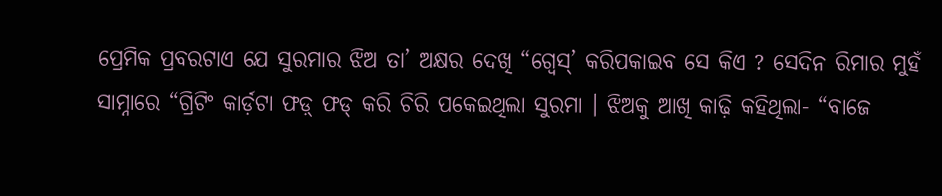ପ୍ରେମିକ ପ୍ରବରଟାଏ ଯେ ସୁରମାର ଝିଅ ତା’ ଅକ୍ଷର ଦେଖି “ଗ୍ୱେସ୍’ କରିପକାଇବ ସେ କିଏ ? ସେଦିନ ରିମାର ମୁହଁ ସାମ୍ନାରେ “ଗ୍ରିଟିଂ କାର୍ଡ଼ଟା ଫଡ଼୍ ଫଡ୍ କରି ଚିରି ପକେଇଥିଲା ସୁରମା । ଝିଅକୁ ଆଖି କାଢ଼ି କହିଥିଲା- “ବାଜେ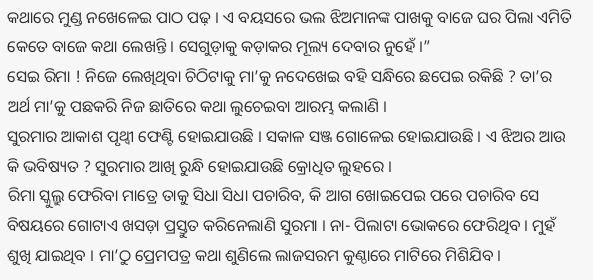କଥାରେ ମୁଣ୍ଡ ନଖେଳେଇ ପାଠ ପଢ଼ । ଏ ବୟସରେ ଭଲ ଝିଅମାନଙ୍କ ପାଖକୁ ବାଜେ ଘର ପିଲା ଏମିତି କେତେ ବାଜେ କଥା ଲେଖନ୍ତି । ସେଗୁଡ଼ାକୁ କଡ଼ାକର ମୂଲ୍ୟ ଦେବାର ନୁହେଁ ।”
ସେଇ ରିମା ! ନିଜେ ଲେଖିଥିବା ଚିଠିଟାକୁ ମା’କୁ ନଦେଖେଇ ବହି ସନ୍ଧିରେ ଛପେଇ ରକିଛି ? ତା’ର ଅର୍ଥ ମା’କୁ ପଛକରି ନିଜ ଛାତିରେ କଥା ଲୁଚେଇବା ଆରମ୍ଭ କଲାଣି ।
ସୁରମାର ଆକାଶ ପୃଥ୍ୱୀ ଫେଣ୍ଟି ହୋଇଯାଉଛି । ସକାଳ ସଞ୍ଜ ଗୋଳେଇ ହୋଇଯାଉଛି । ଏ ଝିଅର ଆଉ କି ଭବିଷ୍ୟତ ? ସୁରମାର ଆଖି ରୁନ୍ଧି ହୋଇଯାଉଛି କ୍ରୋଧିତ ଲୁହରେ ।
ରିମା ସ୍କୁଲ୍ରୁ ଫେରିବା ମାତ୍ରେ ତାକୁ ସିଧା ସିଧା ପଚାରିବ, କି ଆଗ ଖୋଇପେଇ ପରେ ପଚାରିବ ସେ ବିଷୟରେ ଗୋଟାଏ ଖସଡ଼ା ପ୍ରସ୍ତୁତ କରିନେଲାଣି ସୁରମା । ନା- ପିଲାଟା ଭୋକରେ ଫେରିଥିବ । ମୁହଁ ଶୁଖି ଯାଇଥିବ । ମା’ଠୁ ପ୍ରେମପତ୍ର କଥା ଶୁଣିଲେ ଲାଜସରମ କୁଣ୍ଠାରେ ମାଟିରେ ମିଶିଯିବ ।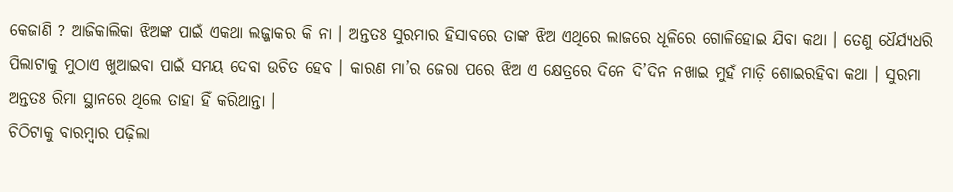କେଜାଣି ? ଆଜିକାଲିକା ଝିଅଙ୍କ ପାଇଁ ଏକଥା ଲଜ୍ଜାକର କି ନା । ଅନ୍ତତଃ ସୁରମାର ହିସାବରେ ତାଙ୍କ ଝିଅ ଏଥିରେ ଲାଜରେ ଧୂଳିରେ ଗୋଳିହୋଇ ଯିବା କଥା । ତେଣୁ ଧୈର୍ଯ୍ୟଧରି ପିଲାଟାକୁ ମୁଠାଏ ଖୁଆଇବା ପାଇଁ ସମୟ ଦେବା ଉଚିତ ହେବ । କାରଣ ମା’ର ଜେରା ପରେ ଝିଅ ଏ କ୍ଷେତ୍ରରେ ଦିନେ ଦି’ଦିନ ନଖାଇ ମୁହଁ ମାଡ଼ି ଶୋଇରହିବା କଥା । ସୁରମା ଅନ୍ତତଃ ରିମା ସ୍ଥାନରେ ଥିଲେ ତାହା ହିଁ କରିଥାନ୍ତା ।
ଚିଠିଟାକୁ ବାରମ୍ବାର ପଢ଼ିଲା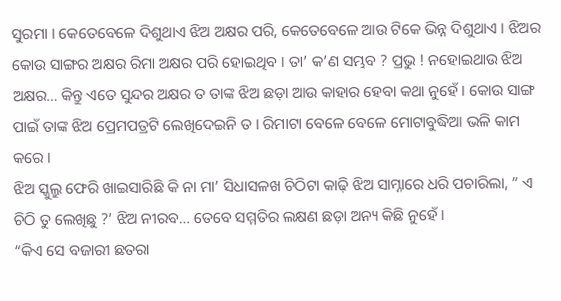ସୁରମା । କେତେବେଳେ ଦିଶୁଥାଏ ଝିଅ ଅକ୍ଷର ପରି, କେତେବେଳେ ଆଉ ଟିକେ ଭିନ୍ନ ଦିଶୁଥାଏ । ଝିଅର କୋଉ ସାଙ୍ଗର ଅକ୍ଷର ରିମା ଅକ୍ଷର ପରି ହୋଇଥିବ । ତା’ କ’ଣ ସମ୍ଭବ ? ପ୍ରଭୁ ! ନହୋଇଥାଉ ଝିଅ ଅକ୍ଷର… କିନ୍ତୁ ଏତେ ସୁନ୍ଦର ଅକ୍ଷର ତ ତାଙ୍କ ଝିଅ ଛଡ଼ା ଆଉ କାହାର ହେବା କଥା ନୁହେଁ । କୋଉ ସାଙ୍ଗ ପାଇଁ ତାଙ୍କ ଝିଅ ପ୍ରେମପତ୍ରଟି ଲେଖିଦେଇନି ତ । ରିମାଟା ବେଳେ ବେଳେ ମୋଟାବୁଦ୍ଧିଆ ଭଳି କାମ କରେ ।
ଝିଅ ସ୍କୁଲ୍ରୁ ଫେରି ଖାଇସାରିଛି କି ନା ମା’ ସିଧାସଳଖ ଚିଠିଟା କାଢ଼ି ଝିଅ ସାମ୍ନାରେ ଧରି ପଚାରିଲା, ” ଏ ଚିଠି ତୁ ଲେଖିଛୁ ?’ ଝିଅ ନୀରବ… ତେବେ ସମ୍ମତିର ଲକ୍ଷଣ ଛଡ଼ା ଅନ୍ୟ କିଛି ନୁହେଁ ।
“କିଏ ସେ ବଜାରୀ ଛତରା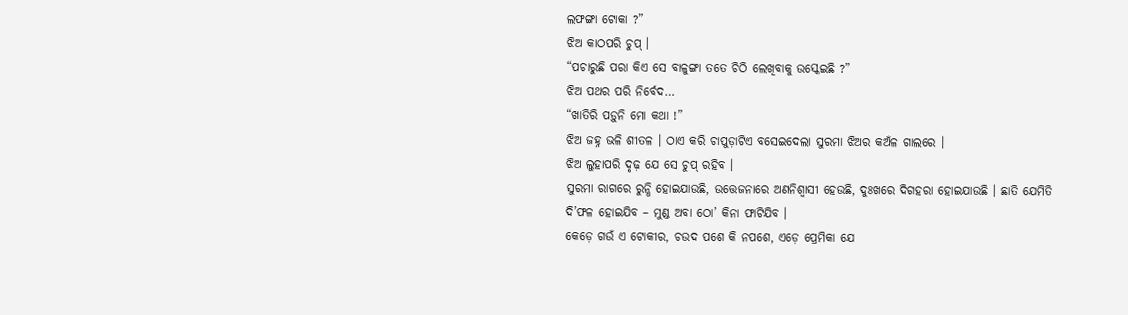ଲଫଙ୍ଗା ଟୋକା ?”
ଝିଅ କାଠପରି ଚୁପ୍ ।
“ପଚାରୁଛି ପରା କିଏ ସେ ବାଳୁଙ୍ଗା ତତେ ଚିଠି ଲେଖିବାକୁ ଉସ୍କେଇଛି ?”
ଝିଅ ପଥର ପରି ନିର୍ବେଦ…
“ଖାତିରି ପଡ଼ୁନି ମୋ କଥା !”
ଝିଅ ଜହ୍ନ ଭଳି ଶୀତଳ । ଠାଏ କରି ଚାପୁଡ଼ାଟିଏ ବସେଇଦେଲା ସୁରମା ଝିଅର କଅଁଳ ଗାଲରେ ।
ଝିଅ ଲୁହାପରି ଦୃଢ଼ ଯେ ସେ ଚୁପ୍ ରହିବ ।
ସୁରମା ରାଗରେ ରୁନ୍ଧି ହୋଇଯାଉଛି, ଉତ୍ତେଜନାରେ ଅଣନିଶ୍ୱାସୀ ହେଉଛି, ଦୁଃଖରେ ଦିଗହରା ହୋଇଯାଉଛି । ଛାତି ଯେମିତି ଦି’ଫଳ ହୋଇଯିବ – ମୁଣ୍ଡ ଅବା ଠୋ’ କିନା ଫାଟିଯିବ ।
କେଡ଼େ ଗଉଁ ଏ ଟୋକୀର, ଚଉଦ ପଶେ କି ନପଶେ, ଏଡ଼େ ପ୍ରେମିକା ଯେ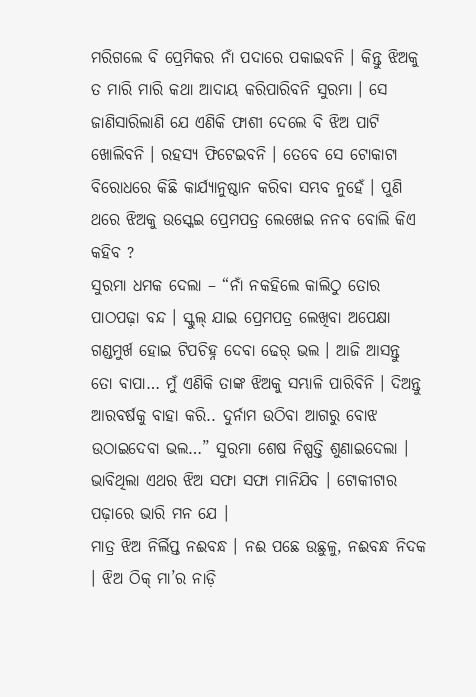ମରିଗଲେ ବି ପ୍ରେମିକର ନାଁ ପଦାରେ ପକାଇବନି । କିନ୍ତୁ ଝିଅକୁ ତ ମାରି ମାରି କଥା ଆଦାୟ କରିପାରିବନି ସୁରମା । ସେ ଜାଣିସାରିଲାଣି ଯେ ଏଣିକି ଫାଶୀ ଦେଲେ ବି ଝିଅ ପାଟି ଖୋଲିବନି । ରହସ୍ୟ ଫିଟେଇବନି । ତେବେ ସେ ଟୋକାଟା ବିରୋଧରେ କିଛି କାର୍ଯ୍ୟାନୁଷ୍ଠାନ କରିବା ସମ୍ଭବ ନୁହେଁ । ପୁଣି ଥରେ ଝିଅକୁ ଉସ୍କେଇ ପ୍ରେମପତ୍ର ଲେଖେଇ ନନବ ବୋଲି କିଏ କହିବ ?
ସୁରମା ଧମକ ଦେଲା – “ନାଁ ନକହିଲେ କାଲିଠୁ ତୋର ପାଠପଢ଼ା ବନ୍ଦ । ସ୍କୁଲ୍ ଯାଇ ପ୍ରେମପତ୍ର ଲେଖିବା ଅପେକ୍ଷା ଗଣ୍ଡମୁର୍ଖ ହୋଇ ଟିପଚିହ୍ନ ଦେବା ଢେର୍ ଭଲ । ଆଜି ଆସନ୍ତୁ ତୋ ବାପା… ମୁଁ ଏଣିକି ତାଙ୍କ ଝିଅକୁ ସମ୍ଭାଳି ପାରିବିନି । ଦିଅନ୍ତୁ ଆରବର୍ଷକୁ ବାହା କରି.. ଦୁର୍ନାମ ଉଠିବା ଆଗରୁ ବୋଝ ଉଠାଇଦେବା ଭଲ…” ସୁରମା ଶେଷ ନିଷ୍ପତ୍ତି ଶୁଣାଇଦେଲା । ଭାବିଥିଲା ଏଥର ଝିଅ ସଫା ସଫା ମାନିଯିବ । ଟୋକୀଟାର ପଢ଼ାରେ ଭାରି ମନ ଯେ ।
ମାତ୍ର ଝିଅ ନିର୍ଲିପ୍ତ ନଈବନ୍ଧ । ନଈ ପଛେ ଉଛୁଳୁ, ନଈବନ୍ଧ ନିଦକ । ଝିଅ ଠିକ୍ ମା’ର ନାଡ଼ି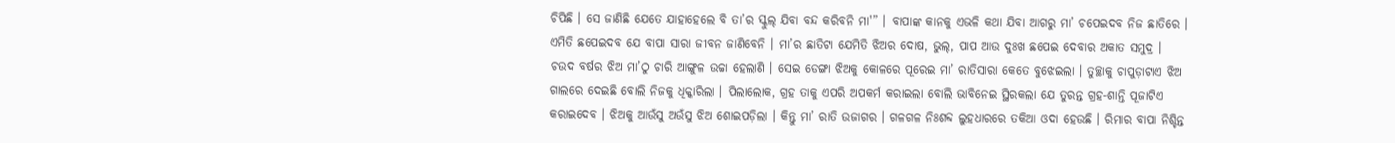ଚିପିଛି । ସେ ଜାଣିଛି ଯେତେ ଯାହାହେଲେ ବି ତା’ର ସ୍କୁଲ୍ ଯିବା ବନ୍ଦ କରିବନି ମା'” । ବାପାଙ୍କ କାନକୁ ଏଭଳି କଥା ଯିବା ଆଗରୁ ମା’ ଚପେଇଦବ ନିଜ ଛାତିରେ । ଏମିତି ଛପେଇଦବ ଯେ ବାପା ସାରା ଜୀବନ ଜାଣିବେନି । ମା’ର ଛାତିଟା ଯେମିତି ଝିଅର ଦୋଷ, ଭୁଲ୍, ପାପ ଆଉ ଦୁଃଖ ଛପେଇ ଦେବାର ଅକାତ ସମୁଦ୍ର ।
ଚଉଦ ବର୍ଷର ଝିଅ ମା’ଠୁ ଚାରି ଆଙ୍ଗୁଳ ଉଚ୍ଚା ହେଲାଣି । ସେଇ ଡେଙ୍ଗା ଝିଅକୁ କୋଳରେ ପୂରେଇ ମା’ ରାତିସାରା କେତେ ବୁଝେଇଲା । ତୁଚ୍ଛାକୁ ଚାପୁଡ଼ାଟାଏ ଝିଅ ଗାଲରେ ଦେଇଛି ବୋଲି ନିଜକୁ ଧିକ୍କାରିଲା । ପିଲାଲୋକ, ଗ୍ରହ ତାକୁ ଏପରି ଅପକର୍ମ କରାଇଲା ବୋଲି ଭାବିନେଇ ସ୍ଥିରକଲା ଯେ ତୁରନ୍ତ ଗ୍ରହ-ଶାନ୍ତି ପୂଜାଟିଏ କରାଇଦେବ । ଝିଅକୁ ଆଉଁସୁ ଅଉଁସୁ ଝିଅ ଶୋଇପଡ଼ିଲା । କିନ୍ତୁ ମା’ ରାତି ଉଜାଗର । ଗଳଗଳ ନିଃଶବ୍ଦ ଲୁହଧାରରେ ତକିଆ ଓଦା ହେଉଛି । ରିମାର ବାପା ନିଶ୍ଚିନ୍ତ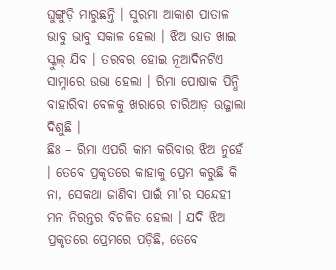ଘୁଙ୍ଗୁଡ଼ି ମାରୁଛନ୍ତି । ସୁରମା ଆକାଶ ପାତାଳ ଭାବୁ ଭାବୁ ସକାଳ ହେଲା । ଝିଅ ଭାତ ଖାଇ ସ୍କୁଲ୍ ଯିବ । ତରବର ହୋଇ ନୂଆଦିନଟିଏ ସାମ୍ନାରେ ଉଭା ହେଲା । ରିମା ପୋଷାକ ପିନ୍ଧି ବାହାରିବା ବେଳକୁ ଖରାରେ ଚାରିଆଡ଼ ଉଜ୍ଜାଲା ଦିଶୁଛି ।
ଛିଃ – ରିମା ଏପରି କାମ କରିବାର ଝିଅ ନୁହେଁ । ତେବେ ପ୍ରକୃତରେ କାହାକୁ ପ୍ରେମ କରୁଛି କି ନା, ସେକଥା ଜାଣିବା ପାଇଁ ମା’ର ସନ୍ଦେହୀ ମନ ନିରନ୍ତର ବିଚଳିତ ହେଲା । ଯଦି ଝିଅ ପ୍ରକୃତରେ ପ୍ରେମରେ ପଡ଼ିଛି, ତେବେ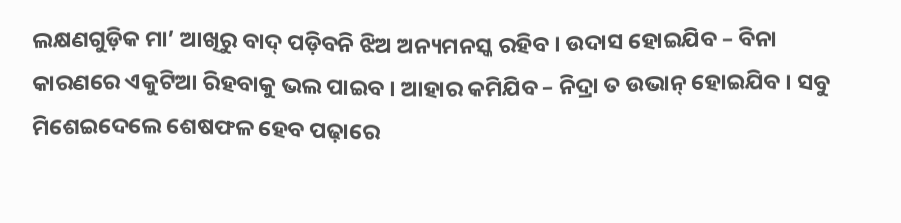ଲକ୍ଷଣଗୁଡ଼ିକ ମା’ ଆଖିରୁ ବାଦ୍ ପଡ଼ିବନି ଝିଅ ଅନ୍ୟମନସ୍କ ରହିବ । ଉଦାସ ହୋଇଯିବ – ବିନା କାରଣରେ ଏକୁଟିଆ ରିହବାକୁ ଭଲ ପାଇବ । ଆହାର କମିଯିବ – ନିଦ୍ରା ତ ଉଭାନ୍ ହୋଇଯିବ । ସବୁ ମିଶେଇଦେଲେ ଶେଷଫଳ ହେବ ପଢ଼ାରେ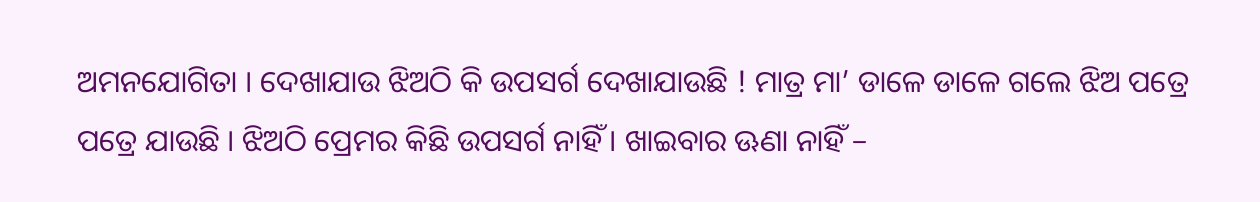ଅମନଯୋଗିତା । ଦେଖାଯାଉ ଝିଅଠି କି ଉପସର୍ଗ ଦେଖାଯାଉଛି ! ମାତ୍ର ମା’ ଡାଳେ ଡାଳେ ଗଲେ ଝିଅ ପତ୍ରେ ପତ୍ରେ ଯାଉଛି । ଝିଅଠି ପ୍ରେମର କିଛି ଉପସର୍ଗ ନାହିଁ । ଖାଇବାର ଊଣା ନାହିଁ –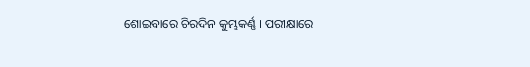ଶୋଇବାରେ ଚିରଦିନ କୁମ୍ଭକର୍ଣ୍ଣ । ପରୀକ୍ଷାରେ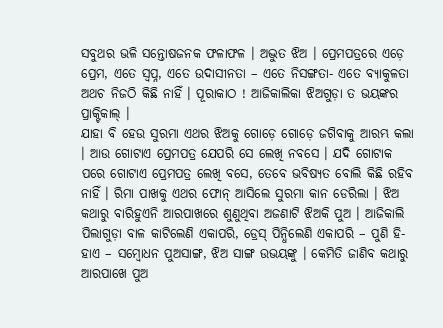ସବୁଥର ଭଳି ସନ୍ତୋଷଜନକ ଫଳାଫଳ । ଅଦ୍ଭୁତ ଝିଅ । ପ୍ରେମପତ୍ରରେ ଏଡ଼େ ପ୍ରେମ, ଏତେ ସ୍ୱପ୍ନ, ଏତେ ଉଦାସୀନତା – ଏତେ ନିସଙ୍ଗତା- ଏତେ ବ୍ୟାକୁଳତା ଅଥଚ ନିଜଠି କିଛି ନାହିଁ । ପୂରାକାଠ ! ଆଜିକାଲିକା ଝିଅଗୁଡ଼ା ତ ଭୟଙ୍କର ପ୍ରାକ୍ଟିକାଲ୍ ।
ଯାହା ବି ହେଉ ସୁରମା ଏଥର ଝିଅକୁ ଗୋଡ଼େ ଗୋଡ଼େ ଜଗିବାକୁ ଆରମ୍ଭ କଲା । ଆଉ ଗୋଟାଏ ପ୍ରେମପତ୍ର ଯେପରି ସେ ଲେଖି ନବସେ । ଯଦି ଗୋଟାକ ପରେ ଗୋଟାଏ ପ୍ରେମପତ୍ର ଲେଖି ବସେ, ତେବେ ଭବିଷ୍ୟତ ବୋଲି କିଛି ରହିବ ନାହିଁ । ରିମା ପାଖକୁ ଏଥର ଫୋନ୍ ଆସିଲେ ସୁରମା କାନ ଡେରିଲା । ଝିଅ କଥାରୁ ବାରିହୁଏନି ଆରପାଖରେ ଶୁଣୁଥିବା ଅଜଣାଟି ଝିଅକି ପୁଅ । ଆଜିକାଲି ପିଲାଗୁଡ଼ା ବାଳ କାଟିଲେଣି ଏକାପରି, ଡ୍ରେସ୍ ପିନ୍ଧିଲେଣି ଏକାପରି – ପୁଣି ହି-ହାଏ – ସମ୍ବୋଧନ ପୁଅସାଙ୍ଗ, ଝିଅ ସାଙ୍ଗ ଉଭୟଙ୍କୁ । କେମିତି ଜାଣିବ କଥାରୁ ଆରପାଖେ ପୁଅ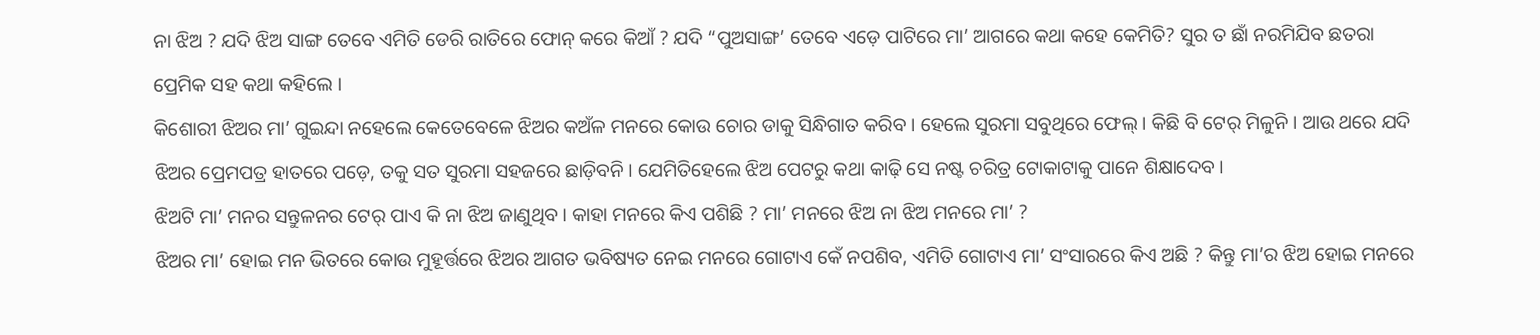ନା ଝିଅ ? ଯଦି ଝିଅ ସାଙ୍ଗ ତେବେ ଏମିତି ଡେରି ରାତିରେ ଫୋନ୍ କରେ କିଆଁ ? ଯଦି “ପୁଅସାଙ୍ଗ’ ତେବେ ଏଡ଼େ ପାଟିରେ ମା’ ଆଗରେ କଥା କହେ କେମିତି? ସୁର ତ ଛାଁ ନରମିଯିବ ଛତରା ପ୍ରେମିକ ସହ କଥା କହିଲେ ।
କିଶୋରୀ ଝିଅର ମା’ ଗୁଇନ୍ଦା ନହେଲେ କେତେବେଳେ ଝିଅର କଅଁଳ ମନରେ କୋଉ ଚୋର ଡାକୁ ସିନ୍ଧିଗାତ କରିବ । ହେଲେ ସୁରମା ସବୁଥିରେ ଫେଲ୍ । କିଛି ବି ଟେର୍ ମିଳୁନି । ଆଉ ଥରେ ଯଦି ଝିଅର ପ୍ରେମପତ୍ର ହାତରେ ପଡ଼େ, ତକୁ ସତ ସୁରମା ସହଜରେ ଛାଡ଼ିବନି । ଯେମିତିହେଲେ ଝିଅ ପେଟରୁ କଥା କାଢ଼ି ସେ ନଷ୍ଟ ଚରିତ୍ର ଟୋକାଟାକୁ ପାନେ ଶିକ୍ଷାଦେବ ।
ଝିଅଟି ମା’ ମନର ସନ୍ତୁଳନର ଟେର୍ ପାଏ କି ନା ଝିଅ ଜାଣୁଥିବ । କାହା ମନରେ କିଏ ପଶିଛି ? ମା’ ମନରେ ଝିଅ ନା ଝିଅ ମନରେ ମା’ ?
ଝିଅର ମା’ ହୋଇ ମନ ଭିତରେ କୋଉ ମୁହୂର୍ତ୍ତରେ ଝିଅର ଆଗତ ଭବିଷ୍ୟତ ନେଇ ମନରେ ଗୋଟାଏ କେଁ ନପଶିବ, ଏମିତି ଗୋଟାଏ ମା’ ସଂସାରରେ କିଏ ଅଛି ? କିନ୍ତୁ ମା’ର ଝିଅ ହୋଇ ମନରେ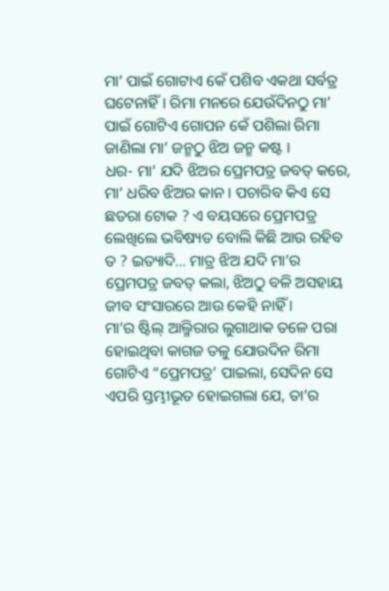ମା’ ପାଇଁ ଗୋଟାଏ କେଁ ପଶିବ ଏକଥା ସର୍ବତ୍ର ଘଟେନାହିଁ । ରିମା ମନରେ ଯେଉଁଦିନଠୁ ମା’ ପାଇଁ ଗୋଟିଏ ଗୋପନ କେଁ ପଶିଲା ରିମା ଜାଣିଲା ମା’ ଜନ୍ମଠୁ ଝିଅ ଜନ୍ମ କଷ୍ଟ ।
ଧର- ମା’ ଯଦି ଝିଅର ପ୍ରେମପତ୍ର ଜବତ୍ କରେ, ମା’ ଧରିବ ଝିଅର କାନ । ପଚାରିବ କିଏ ସେ ଛତରା ଟୋକ ? ଏ ବୟସରେ ପ୍ରେମପତ୍ର ଲେଖିଲେ ଭବିଷ୍ୟତ ବୋଲି କିଛି ଆଉ ରହିବ ତ ? ଇତ୍ୟାଦି… ମାତ୍ର ଝିଅ ଯଦି ମା’ର ପ୍ରେମପତ୍ର ଜବତ୍ କଲା, ଝିଅଠୁ ବଳି ଅସହାୟ ଜୀବ ସଂସାରରେ ଆଉ କେହି ନାହିଁ ।
ମା’ର ଷ୍ଟିଲ୍ ଆଲ୍ମିରାର ଲୁଗାଥାକ ତଳେ ପରା ହୋଇଥିବା କାଗଜ ତଳୁ ଯୋଉଦିନ ରିମା ଗୋଟିଏ “ପ୍ରେମପତ୍ର’ ପାଇଲା, ସେଦିନ ସେ ଏପରି ସ୍ତମ୍ଭୀଭୂତ ହୋଇଗଲା ଯେ, ତା’ର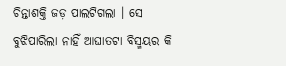ଚିନ୍ତାଶକ୍ତି ଜଡ଼ ପାଲଟିଗଲା । ସେ ବୁଝିପାରିଲା ନାହିଁ ଆଘାତଟା ବିସ୍ମୟର କି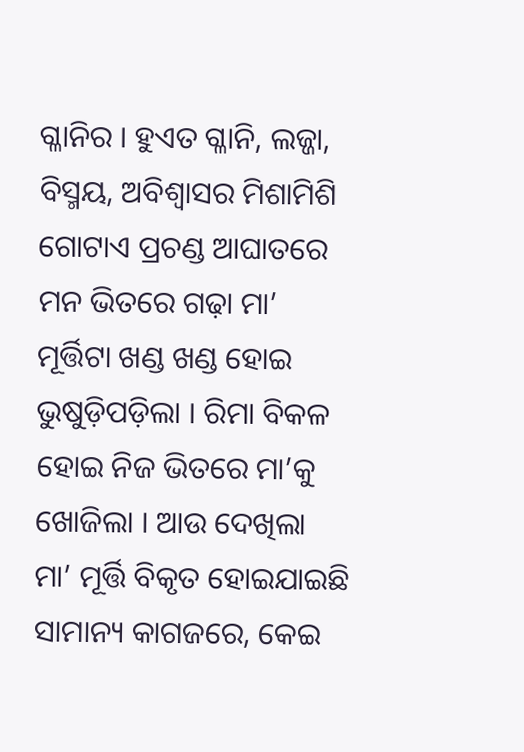ଗ୍ଳାନିର । ହୁଏତ ଗ୍ଳାନି, ଲଜ୍ଜା, ବିସ୍ମୟ, ଅବିଶ୍ୱାସର ମିଶାମିଶି ଗୋଟାଏ ପ୍ରଚଣ୍ଡ ଆଘାତରେ ମନ ଭିତରେ ଗଢ଼ା ମା’ ମୂର୍ତ୍ତିଟା ଖଣ୍ଡ ଖଣ୍ଡ ହୋଇ ଭୁଷୁଡ଼ିପଡ଼ିଲା । ରିମା ବିକଳ ହୋଇ ନିଜ ଭିତରେ ମା’କୁ ଖୋଜିଲା । ଆଉ ଦେଖିଲା ମା’ ମୂର୍ତ୍ତି ବିକୃତ ହୋଇଯାଇଛି ସାମାନ୍ୟ କାଗଜରେ, କେଇ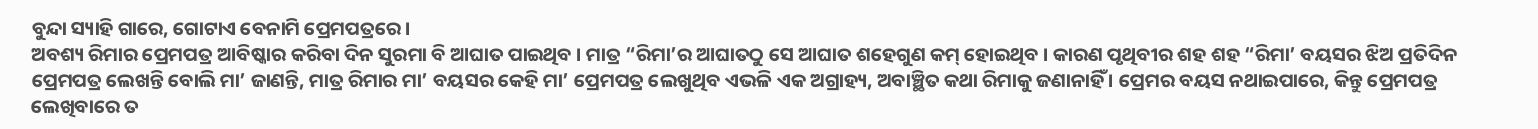ବୁନ୍ଦା ସ୍ୟାହି ଗାରେ, ଗୋଟାଏ ବେନାମି ପ୍ରେମପତ୍ରରେ ।
ଅବଶ୍ୟ ରିମାର ପ୍ରେମପତ୍ର ଆବିଷ୍କାର କରିବା ଦିନ ସୁରମା ବି ଆଘାତ ପାଇଥିବ । ମାତ୍ର “ରିମା’ର ଆଘାତଠୁ ସେ ଆଘାତ ଶହେଗୁଣ କମ୍ ହୋଇଥିବ । କାରଣ ପୃଥିବୀର ଶହ ଶହ “ରିମା’ ବୟସର ଝିଅ ପ୍ରତିଦିନ ପ୍ରେମପତ୍ର ଲେଖନ୍ତି ବୋଲି ମା’ ଜାଣନ୍ତି, ମାତ୍ର ରିମାର ମା’ ବୟସର କେହି ମା’ ପ୍ରେମପତ୍ର ଲେଖୁଥିବ ଏଭଳି ଏକ ଅଗ୍ରାହ୍ୟ, ଅବାଞ୍ଛିତ କଥା ରିମାକୁ ଜଣାନାହିଁ । ପ୍ରେମର ବୟସ ନଥାଇପାରେ, କିନ୍ତୁ ପ୍ରେମପତ୍ର ଲେଖିବାରେ ତ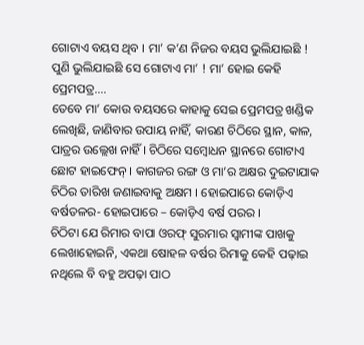ଗୋଟାଏ ବୟସ ଥିବ । ମା’ କ’ଣ ନିଜର ବୟସ ଭୁଲିଯାଇଛି ! ପୁଣି ଭୁଲିଯାଇଛି ସେ ଗୋଟାଏ ମା’ ! ମା’ ହୋଇ କେହି ପ୍ରେମପତ୍ର….
ତେବେ ମା’ କୋଉ ବୟସରେ କାହାକୁ ସେଇ ପ୍ରେମପତ୍ର ଖଣ୍ଡିକ ଲେଖିଛି, ଜାଣିବାର ଉପାୟ ନାହିଁ, କାରଣ ଚିଠିରେ ସ୍ଥାନ, କାଳ, ପାତ୍ରର ଉଲ୍ଲେଖ ନାହିଁ । ଚିଠିରେ ସମ୍ବୋଧନ ସ୍ଥାନରେ ଗୋଟାଏ ଛୋଟ ହାଇଫେନ୍ । କାଗଜର ରଙ୍ଗ ଓ ମା’ର ଅକ୍ଷର ଦୁଇଟାଯାକ ଚିଠିର ତାରିଖ ଜଣାଇବାକୁ ଅକ୍ଷମ । ହୋଇପାରେ କୋଡ଼ିଏ ବର୍ଷତଳର- ହୋଇପାରେ – କୋଡ଼ିଏ ବର୍ଷ ପରର ।
ଚିଠିଟା ଯେ ରିମାର ବାପା ଓରଫ୍ ସୁରମାର ସ୍ୱାମୀଙ୍କ ପାଖକୁ ଲେଖାହୋଇନି, ଏକଥା ଷୋହଳ ବର୍ଷର ରିମାକୁ କେହି ପଢ଼ାଇ ନଥିଲେ ବି ବହୁ ଅପଢ଼ା ପାଠ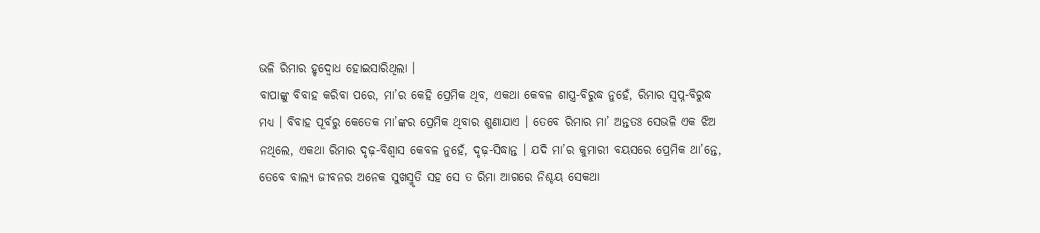ଭଳି ରିମାର ହୃଦ୍ବୋଧ ହୋଇସାରିଥିଲା ।
ବାପାଙ୍କୁ ବିବାହ କରିବା ପରେ, ମା’ର କେହି ପ୍ରେମିକ ଥିବ, ଏକଥା କେବଳ ଶାସ୍ତ୍ର-ବିରୁଦ୍ଧ ନୁହେଁ, ରିମାର ସ୍ୱପ୍ନ-ବିରୁଦ୍ଧ ମଧ୍ୟ । ବିବାହ ପୂର୍ବରୁ କେତେକ ମା’ଙ୍କର ପ୍ରେମିକ ଥିବାର ଶୁଣାଯାଏ । ତେବେ ରିମାର ମା’ ଅନ୍ତତଃ ସେଭଳି ଏକ ଝିଅ ନଥିଲେ, ଏକଥା ରିମାର ଦୃଢ଼-ବିଶ୍ୱାସ କେବଳ ନୁହେଁ, ଦୃଢ଼-ସିଦ୍ଧାନ୍ତ । ଯଦି ମା’ର କୁମାରୀ ବୟସରେ ପ୍ରେମିକ ଥା’ନ୍ତେ, ତେବେ ବାଲ୍ୟ ଜୀବନର ଅନେକ ସୁଖସ୍ମୃତି ସହ ସେ ତ ରିମା ଆଗରେ ନିଶ୍ଚୟ ସେକଥା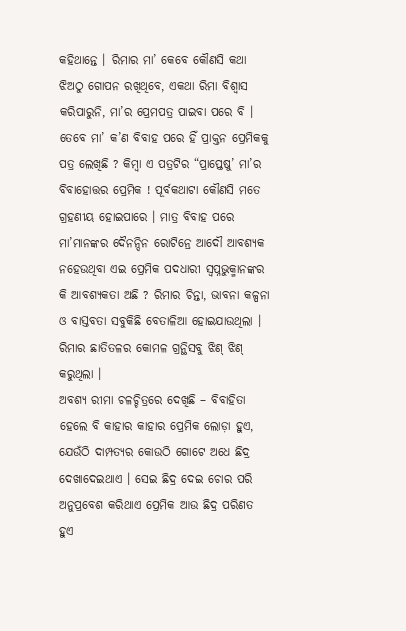କହିଥାନ୍ତେ । ରିମାର ମା’ କେବେ କୌଣସି କଥା ଝିଅଠୁ ଗୋପନ ରଖିଥିବେ, ଏକଥା ରିମା ବିଶ୍ୱାସ କରିପାରୁନି, ମା’ର ପ୍ରେମପତ୍ର ପାଇବା ପରେ ବି । ତେବେ ମା’ କ’ଣ ବିବାହ ପରେ ହିଁ ପ୍ରାକ୍ତନ ପ୍ରେମିକକୁ ପତ୍ର ଲେଖିଛି ? କିମ୍ବା ଏ ପତ୍ରଟିର “ପ୍ରାପ୍ତେଷୁ’ ମା’ର ବିବାହୋତ୍ତର ପ୍ରେମିକ ! ପୂର୍ବକଥାଟା କୌଣସି ମତେ ଗ୍ରହଣୀୟ ହୋଇପାରେ । ମାତ୍ର ବିବାହ ପରେ ମା’ମାନଙ୍କର ଦୈନନ୍ଦିନ ରୋଟିନ୍ରେ ଆଦୌ ଆବଶ୍ୟକ ନହେଉଥିବା ଏଇ ପ୍ରେମିକ ପଦଧାରୀ ସ୍ୱପ୍ନଭୁକ୍ମାନଙ୍କର କି ଆବଶ୍ୟକତା ଅଛି ? ରିମାର ଚିନ୍ତା, ଭାବନା କଳ୍ପନା ଓ ବାସ୍ତବତା ସବୁକିଛି ବେତାଳିଆ ହୋଇଯାଉଥିଲା । ରିମାର ଛାତିତଳର କୋମଳ ଗ୍ରନ୍ଥିସବୁ ଝିଣ୍ ଝିଣ୍ କରୁଥିଲା ।
ଅବଶ୍ୟ ରୀମା ଚଳଚ୍ଚିତ୍ରରେ ଦେଖିଛି – ବିବାହିତା ହେଲେ ବି କାହାର କାହାର ପ୍ରେମିକ ଲୋଡ଼ା ହୁଏ, ଯେଉଁଠି ଦାମ୍ପତ୍ୟର କୋଉଠି ଗୋଟେ ଅଧେ ଛିଦ୍ର ଦେଖାଦେଇଥାଏ । ସେଇ ଛିଦ୍ର ଦେଇ ଚୋର ପରି ଅନୁପ୍ରବେଶ କରିଥାଏ ପ୍ରେମିକ ଆଉ ଛିଦ୍ର ପରିଣତ ହୁଏ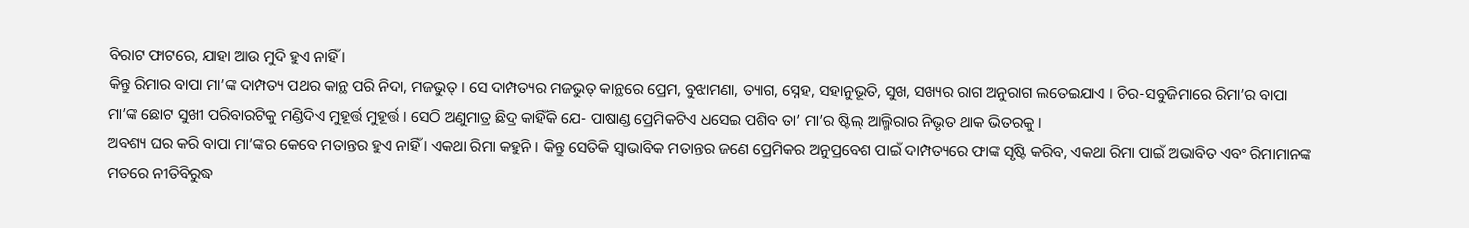ବିରାଟ ଫାଟରେ, ଯାହା ଆଉ ମୁଦି ହୁଏ ନାହିଁ ।
କିନ୍ତୁ ରିମାର ବାପା ମା’ଙ୍କ ଦାମ୍ପତ୍ୟ ପଥର କାନ୍ଥ ପରି ନିଦା, ମଜଭୁତ୍ । ସେ ଦାମ୍ପତ୍ୟର ମଜଭୁତ୍ କାନ୍ଥରେ ପ୍ରେମ, ବୁଝାମଣା, ତ୍ୟାଗ, ସ୍ନେହ, ସହାନୁଭୂତି, ସୁଖ, ସଖ୍ୟର ରାଗ ଅନୁରାଗ ଲତେଇଯାଏ । ଚିର-ସବୁଜିମାରେ ରିମା’ର ବାପା ମା’ଙ୍କ ଛୋଟ ସୁଖୀ ପରିବାରଟିକୁ ମଣ୍ଡିଦିଏ ମୁହୂର୍ତ୍ତ ମୁହୂର୍ତ୍ତ । ସେଠି ଅଣୁମାତ୍ର ଛିଦ୍ର କାହିଁକି ଯେ- ପାଷାଣ୍ଡ ପ୍ରେମିକଟିଏ ଧସେଇ ପଶିବ ତା’ ମା’ର ଷ୍ଟିଲ୍ ଆଲ୍ମିରାର ନିଭୃତ ଥାକ ଭିତରକୁ ।
ଅବଶ୍ୟ ଘର କରି ବାପା ମା’ଙ୍କର କେବେ ମତାନ୍ତର ହୁଏ ନାହିଁ । ଏକଥା ରିମା କହୁନି । କିନ୍ତୁ ସେତିକି ସ୍ୱାଭାବିକ ମତାନ୍ତର ଜଣେ ପ୍ରେମିକର ଅନୁପ୍ରବେଶ ପାଇଁ ଦାମ୍ପତ୍ୟରେ ଫାଙ୍କ ସୃଷ୍ଟି କରିବ, ଏକଥା ରିମା ପାଇଁ ଅଭାବିତ ଏବଂ ରିମାମାନଙ୍କ ମତରେ ନୀତିବିରୁଦ୍ଧ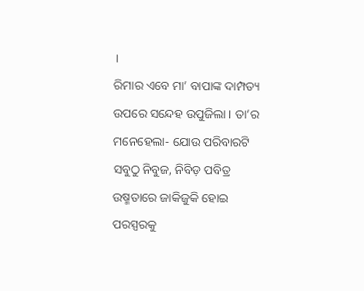।
ରିମାର ଏବେ ମା’ ବାପାଙ୍କ ଦାମ୍ପତ୍ୟ ଉପରେ ସନ୍ଦେହ ଉପୁଜିଲା । ତା’ର ମନେହେଲା- ଯୋଉ ପରିବାରଟି ସବୁଠୁ ନିବୁଜ, ନିବିଡ଼ ପବିତ୍ର ଉଷ୍ମତାରେ ଜାକିଜୁକି ହୋଇ ପରସ୍ପରକୁ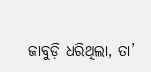ଜାବୁଡ଼ି ଧରିଥିଲା, ତା’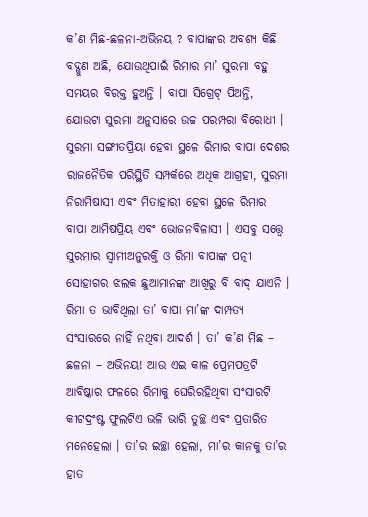କ’ଣ ମିଛ-ଛଳନା-ଅଭିନୟ ? ବାପାଙ୍କର ଅବଶ୍ୟ କିଛି ବଦ୍ଗୁଣ ଅଛି, ଯୋଉଥିପାଇଁ ରିମାର ମା’ ସୁରମା ବହୁ ସମୟର ବିରକ୍ତ ହୁଅନ୍ତି । ବାପା ସିଗ୍ରେଟ୍ ପିଅନ୍ତି, ଯୋଉଟା ସୁରମା ଅନୁସାରେ ଉଚ୍ଚ ପରମ୍ପରା ବିରୋଧୀ । ସୁରମା ସଙ୍ଗୀତପ୍ରିୟା ହେବା ସ୍ଥଳେ ରିମାର ବାପା ଦେଶର ରାଜନୈତିକ ପରିସ୍ଥିତି ସମ୍ପର୍କରେ ଅଧିକ ଆଗ୍ରହୀ, ସୁରମା ନିରାମିଷାସୀ ଏବଂ ମିତାହାରୀ ହେବା ସ୍ଥଳେ ରିମାର ବାପା ଆମିଷପ୍ରିୟ ଏବଂ ଭୋଜନବିଳାସୀ । ଏସବୁ ସତ୍ତ୍ୱେ ସୁରମାର ସ୍ୱାମୀଅନୁରକ୍ତି ଓ ରିମା ବାପାଙ୍କ ପତ୍ନୀ ସୋହାଗର ଝଲକ ଛୁଆମାନଙ୍କ ଆଖିରୁ ବି ବାଦ୍ ଯାଏନି । ରିମା ତ ଭାବିଥିଲା ତା’ ବାପା ମା’ଙ୍କ ଦାମ୍ପତ୍ୟ ସଂସାରରେ ନାହିଁ ନଥିବା ଆଦର୍ଶ । ତା’ କ’ଣ ମିଛ – ଛଳନା – ଅଭିନୟ! ଆଉ ଏଇ କାଳ ପ୍ରେମପତ୍ରଟି ଆବିଷ୍କାର ଫଳରେ ରିମାକୁ ଘେରିରହିଥିବା ସଂସାରଟି କୀଟଦ୍ରଂଷ୍ଟ ଫୁଲଟିଏ ଭଳି ଭାରି ତୁଚ୍ଛ ଏବଂ ପ୍ରତାରିତ ମନେହେଲା । ତା’ର ଇଚ୍ଛା ହେଲା, ମା’ର କାନକୁ ତା’ର ହାତ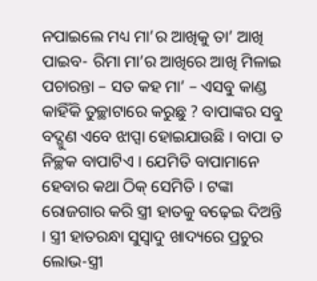ନପାଇଲେ ମଧ୍ୟ ମା’ର ଆଖିକୁ ତା’ ଆଖି ପାଇବ- ରିମା ମା’ର ଆଖିରେ ଆଖି ମିଳାଇ ପଚାରନ୍ତା – ସତ କହ ମା’ – ଏସବୁ କାଣ୍ଡ କାହିଁକି ତୁଚ୍ଛାଟାରେ କରୁଛୁ ? ବାପାଙ୍କର ସବୁ ବଦ୍ଗୁଣ ଏବେ ଝାପ୍ସା ହୋଇଯାଉଛି । ବାପା ତ ନିଚ୍ଛକ ବାପାଟିଏ । ଯେମିତି ବାପାମାନେ ହେବାର କଥା ଠିକ୍ ସେମିତି । ଟଙ୍କା ରୋଜଗାର କରି ସ୍ତ୍ରୀ ହାତକୁ ବଢ଼େଇ ଦିଅନ୍ତି । ସ୍ତ୍ରୀ ହାତରନ୍ଧା ସୁସ୍ୱାଦୁ ଖାଦ୍ୟରେ ପ୍ରଚୁର ଲୋଭ-ସ୍ତ୍ରୀ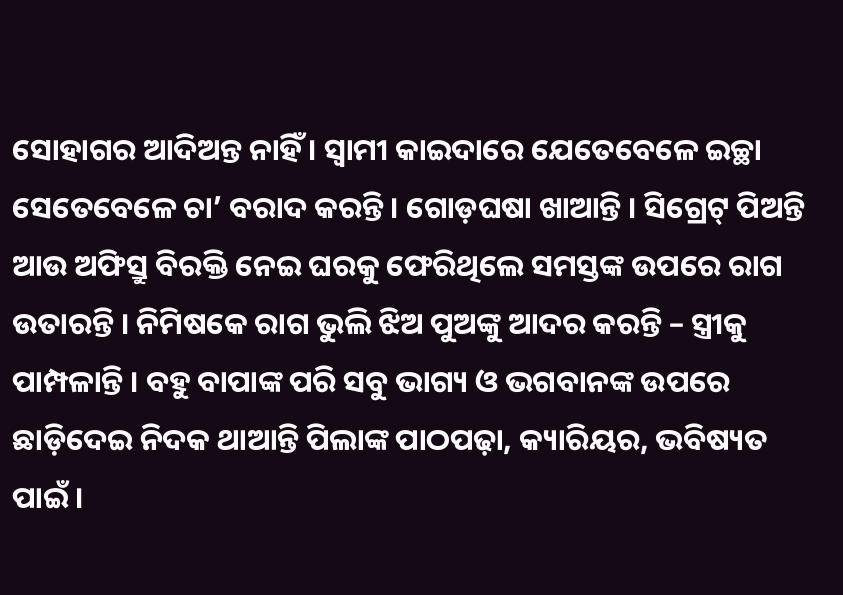ସୋହାଗର ଆଦିଅନ୍ତ ନାହିଁ । ସ୍ୱାମୀ କାଇଦାରେ ଯେତେବେଳେ ଇଚ୍ଛା ସେତେବେଳେ ଚା’ ବରାଦ କରନ୍ତି । ଗୋଡ଼ଘଷା ଖାଆନ୍ତି । ସିଗ୍ରେଟ୍ ପିଅନ୍ତି ଆଉ ଅଫିସ୍ରୁ ବିରକ୍ତି ନେଇ ଘରକୁ ଫେରିଥିଲେ ସମସ୍ତଙ୍କ ଉପରେ ରାଗ ଉତାରନ୍ତି । ନିମିଷକେ ରାଗ ଭୁଲି ଝିଅ ପୁଅଙ୍କୁ ଆଦର କରନ୍ତି – ସ୍ତ୍ରୀକୁ ପାମ୍ପଳାନ୍ତି । ବହୁ ବାପାଙ୍କ ପରି ସବୁ ଭାଗ୍ୟ ଓ ଭଗବାନଙ୍କ ଉପରେ ଛାଡ଼ିଦେଇ ନିଦକ ଥାଆନ୍ତି ପିଲାଙ୍କ ପାଠପଢ଼ା, କ୍ୟାରିୟର, ଭବିଷ୍ୟତ ପାଇଁ ।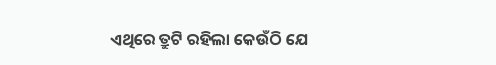ଏଥିରେ ତ୍ରୁଟି ରହିଲା କେଉଁଠି ଯେ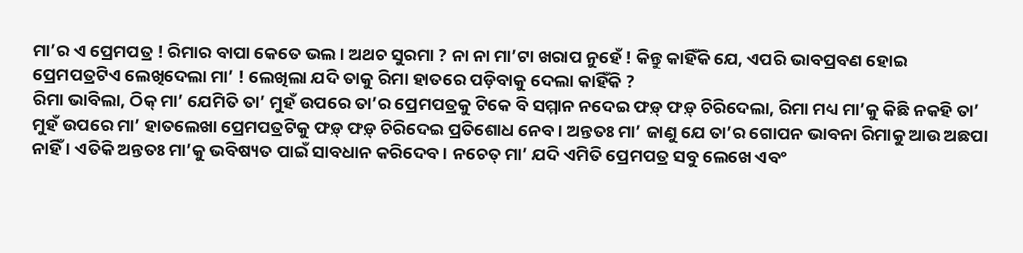ମା’ର ଏ ପ୍ରେମପତ୍ର ! ରିମାର ବାପା କେତେ ଭଲ । ଅଥଚ ସୁରମା ? ନା ନା ମା’ଟା ଖରାପ ନୁହେଁ ! କିନ୍ତୁ କାହିଁକି ଯେ, ଏପରି ଭାବପ୍ରବଣ ହୋଇ ପ୍ରେମପତ୍ରଟିଏ ଲେଖିଦେଲା ମା’ ! ଲେଖିଲା ଯଦି ତାକୁ ରିମା ହାତରେ ପଡ଼ିବାକୁ ଦେଲା କାହିଁକି ?
ରିମା ଭାବିଲା, ଠିକ୍ ମା’ ଯେମିତି ତା’ ମୁହଁ ଉପରେ ତା’ର ପ୍ରେମପତ୍ରକୁ ଟିକେ ବି ସମ୍ମାନ ନଦେଇ ଫଡ଼୍ ଫଡ଼୍ ଚିରିଦେଲା, ରିମା ମଧ୍ୟ ମା’କୁ କିଛି ନକହି ତା’ ମୁହଁ ଉପରେ ମା’ ହାତଲେଖା ପ୍ରେମପତ୍ରଟିକୁ ଫଡ଼୍ ଫଡ଼୍ ଚିରିଦେଇ ପ୍ରତିଶୋଧ ନେବ । ଅନ୍ତତଃ ମା’ ଜାଣୁ ଯେ ତା’ର ଗୋପନ ଭାବନା ରିମାକୁ ଆଉ ଅଛପା ନାହିଁ । ଏତିକି ଅନ୍ତତଃ ମା’କୁ ଭବିଷ୍ୟତ ପାଇଁ ସାବଧାନ କରିଦେବ । ନଚେତ୍ ମା’ ଯଦି ଏମିତି ପ୍ରେମପତ୍ର ସବୁ ଲେଖେ ଏବଂ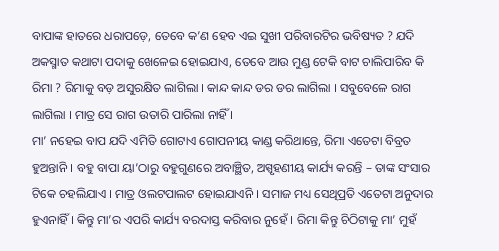ବାପାଙ୍କ ହାତରେ ଧରାପଡ଼େ, ତେବେ କ’ଣ ହେବ ଏଇ ସୁଖୀ ପରିବାରଟିର ଭବିଷ୍ୟତ ? ଯଦି ଅକସ୍ମାତ କଥାଟା ପଦାକୁ ଖେଳେଇ ହୋଇଯାଏ, ତେବେ ଆଉ ମୁଣ୍ଡ ଟେକି ବାଟ ଚାଲିପାରିବ କି ରିମା ? ରିମାକୁ ବଡ଼ ଅସୁରକ୍ଷିତ ଲାଗିଲା । କାନ୍ଦ କାନ୍ଦ ଡର ଡର ଲାଗିଲା । ସବୁବେଳେ ରାଗ ଲାଗିଲା । ମାତ୍ର ସେ ରାଗ ଉତାରି ପାରିଲା ନାହିଁ ।
ମା’ ନହେଇ ବାପ ଯଦି ଏମିତି ଗୋଟାଏ ଗୋପନୀୟ କାଣ୍ଡ କରିଥାନ୍ତେ, ରିମା ଏତେଟା ବିବ୍ରତ ହୁଅନ୍ତାନି । ବହୁ ବାପା ୟା’ଠାରୁ ବହୁଗୁଣରେ ଅବାଞ୍ଛିତ, ଅସ୍ପୃହଣୀୟ କାର୍ଯ୍ୟ କରନ୍ତି – ତାଙ୍କ ସଂସାର ଟିକେ ଚହଲିଯାଏ । ମାତ୍ର ଓଲଟପାଲଟ ହୋଇଯାଏନି । ସମାଜ ମଧ୍ୟ ସେଥିପ୍ରତି ଏତେଟା ଅନୁଦାର ହୁଏନାହିଁ । କିନ୍ତୁ ମା’ର ଏପରି କାର୍ଯ୍ୟ ବରଦାସ୍ତ କରିବାର ନୁହେଁ । ରିମା କିନ୍ତୁ ଚିଠିଟାକୁ ମା’ ମୁହଁ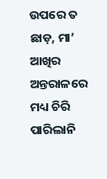ଉପରେ ତ ଛାଡ଼, ମା’ ଆଖିର ଅନ୍ତରାଳରେ ମଧ୍ୟ ଚିରି ପାରିଲାନି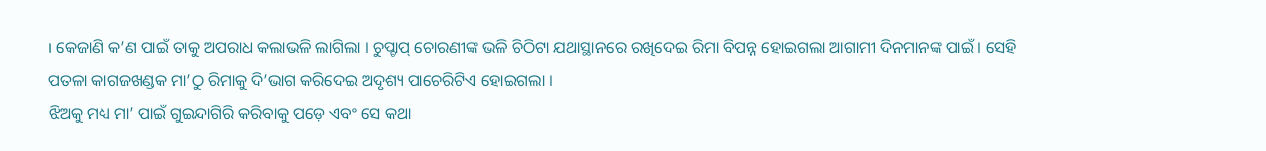। କେଜାଣି କ’ଣ ପାଇଁ ତାକୁ ଅପରାଧ କଲାଭଳି ଲାଗିଲା । ଚୁପ୍ଚାପ୍ ଚୋରଣୀଙ୍କ ଭଳି ଚିଠିଟା ଯଥାସ୍ଥାନରେ ରଖିଦେଇ ରିମା ବିପନ୍ନ ହୋଇଗଲା ଆଗାମୀ ଦିନମାନଙ୍କ ପାଇଁ । ସେହି ପତଳା କାଗଜଖଣ୍ଡକ ମା’ଠୁ ରିମାକୁ ଦି’ଭାଗ କରିଦେଇ ଅଦୃଶ୍ୟ ପାଚେରିଟିଏ ହୋଇଗଲା ।
ଝିଅକୁ ମଧ୍ୟ ମା’ ପାଇଁ ଗୁଇନ୍ଦାଗିରି କରିବାକୁ ପଡ଼େ ଏବଂ ସେ କଥା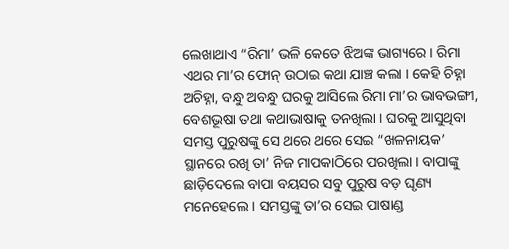ଲେଖାଥାଏ “ରିମା’ ଭଳି କେତେ ଝିଅଙ୍କ ଭାଗ୍ୟରେ । ରିମା ଏଥର ମା’ର ଫୋନ୍ ଉଠାଇ କଥା ଯାଞ୍ଚ କଲା । କେହି ଚିହ୍ନା ଅଚିହ୍ନା, ବନ୍ଧୁ ଅବନ୍ଧୁ ଘରକୁ ଆସିଲେ ରିମା ମା’ର ଭାବଭଙ୍ଗୀ, ବେଶଭୂଷା ତଥା କଥାଭାଷାକୁ ତନଖିଲା । ଘରକୁ ଆସୁଥିବା ସମସ୍ତ ପୁରୁଷଙ୍କୁ ସେ ଥରେ ଥରେ ସେଇ “ଖଳନାୟକ’ ସ୍ଥାନରେ ରଖି ତା’ ନିଜ ମାପକାଠିରେ ପରଖିଲା । ବାପାଙ୍କୁ ଛାଡ଼ିଦେଲେ ବାପା ବୟସର ସବୁ ପୁରୁଷ ବଡ଼ ଘୃଣ୍ୟ ମନେହେଲେ । ସମସ୍ତଙ୍କୁ ତା’ର ସେଇ ପାଷାଣ୍ଡ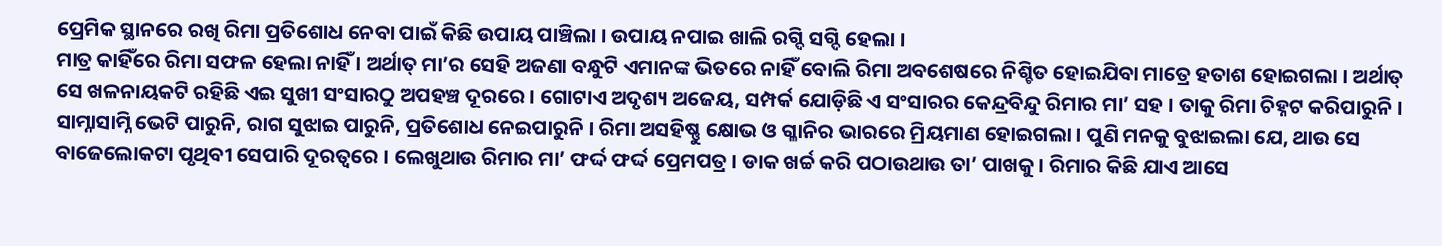ପ୍ରେମିକ ସ୍ଥାନରେ ରଖି ରିମା ପ୍ରତିଶୋଧ ନେବା ପାଇଁ କିଛି ଉପାୟ ପାଞ୍ଚିଲା । ଉପାୟ ନପାଇ ଖାଲି ରଗ୍ଦି ସଗ୍ଦି ହେଲା ।
ମାତ୍ର କାହିଁରେ ରିମା ସଫଳ ହେଲା ନାହିଁ । ଅର୍ଥାତ୍ ମା’ର ସେହି ଅଜଣା ବନ୍ଧୁଟି ଏମାନଙ୍କ ଭିତରେ ନାହିଁ ବୋଲି ରିମା ଅବଶେଷରେ ନିଶ୍ଚିତ ହୋଇଯିବା ମାତ୍ରେ ହତାଶ ହୋଇଗଲା । ଅର୍ଥାତ୍ ସେ ଖଳନାୟକଟି ରହିଛି ଏଇ ସୁଖୀ ସଂସାରଠୁ ଅପହଞ୍ଚ ଦୂରରେ । ଗୋଟାଏ ଅଦୃଶ୍ୟ ଅଜେୟ, ସମ୍ପର୍କ ଯୋଡ଼ିଛି ଏ ସଂସାରର କେନ୍ଦ୍ରବିନ୍ଦୁ ରିମାର ମା’ ସହ । ତାକୁ ରିମା ଚିହ୍ନଟ କରିପାରୁନି । ସାମ୍ନାସାମ୍ନି ଭେଟି ପାରୁନି, ରାଗ ସୁଝାଇ ପାରୁନି, ପ୍ରତିଶୋଧ ନେଇପାରୁନି । ରିମା ଅସହିଷ୍ଣୁ କ୍ଷୋଭ ଓ ଗ୍ଳାନିର ଭାରରେ ମ୍ରିୟମାଣ ହୋଇଗଲା । ପୁଣି ମନକୁ ବୁଝାଇଲା ଯେ, ଥାଉ ସେ ବାଜେଲୋକଟା ପୃଥିବୀ ସେପାରି ଦୂରତ୍ୱରେ । ଲେଖୁଥାଉ ରିମାର ମା’ ଫର୍ଦ୍ଦ ଫର୍ଦ୍ଦ ପ୍ରେମପତ୍ର । ଡାକ ଖର୍ଚ୍ଚ କରି ପଠାଉଥାଉ ତା’ ପାଖକୁ । ରିମାର କିଛି ଯାଏ ଆସେ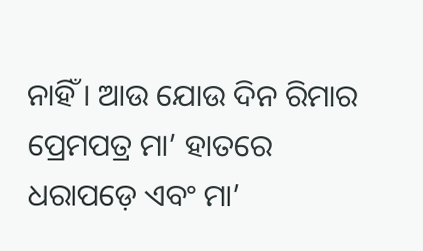ନାହିଁ । ଆଉ ଯୋଉ ଦିନ ରିମାର ପ୍ରେମପତ୍ର ମା’ ହାତରେ ଧରାପଡ଼େ ଏବଂ ମା’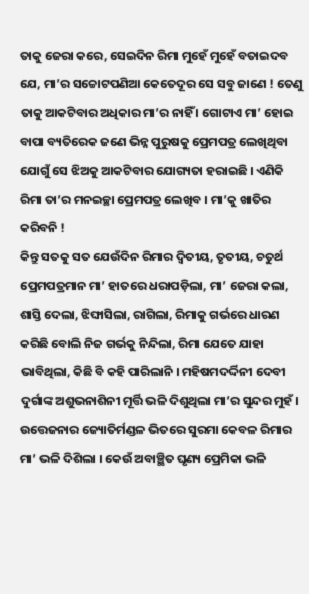ତାକୁ ଜେରା କରେ, ସେଇଦିନ ରିମା ମୁହେଁ ମୁହେଁ ବତାଇଦବ ଯେ, ମା’ର ସଚ୍ଚୋଟପଣିଆ କେତେଦୂର ସେ ସବୁ ଜାଣେ ! ତେଣୁ ତାକୁ ଆକଟିବାର ଅଧିକାର ମା’ର ନାହିଁ । ଗୋଟାଏ ମା’ ହୋଇ ବାପା ବ୍ୟତିରେକ ଜଣେ ଭିନ୍ନ ପୁରୁଷକୁ ପ୍ରେମପତ୍ର ଲେଖିଥିବା ଯୋଗୁଁ ସେ ଝିଅକୁ ଆକଟିବାର ଯୋଗ୍ୟତା ହରାଇଛି । ଏଣିକି ରିମା ତା’ର ମନଇଚ୍ଛା ପ୍ରେମପତ୍ର ଲେଖିବ । ମା’କୁ ଖାତିର କରିବନି !
କିନ୍ତୁ ସତକୁ ସତ ଯେଉଁଦିନ ରିମାର ଦ୍ୱିତୀୟ, ତୃତୀୟ, ଚତୁର୍ଥ ପ୍ରେମପତ୍ରମାନ ମା’ ହାତରେ ଧରାପଡ଼ିଲା, ମା’ ଜେରା କଲା, ଶାସ୍ତି ଦେଲା, ଝିଙ୍ଘାସିଲା, ରାଗିଲା, ରିମାକୁ ଗର୍ଭରେ ଧାରଣ କରିଛି ବୋଲି ନିଜ ଗର୍ଭକୁ ନିନ୍ଦିଲା, ରିମା ଯେତେ ଯାହା ଭାବିଥିଲା, କିଛି ବି କହି ପାରିଲାନି । ମହିଷମଦର୍ଦ୍ଦିନୀ ଦେବୀ ଦୁର୍ଗାଙ୍କ ଅଶୁଭନାଶିନୀ ମୂର୍ତ୍ତି ଭଳି ଦିଶୁଥିଲା ମା’ର ସୁନ୍ଦର ମୁହଁ । ଉତ୍ତେଜନାର ଜ୍ୟୋତିର୍ମଣ୍ଡଳ ଭିତରେ ସୁରମା କେବଳ ରିମାର ମା’ ଭଳି ଦିଶିଲା । କେଉଁ ଅବାଞ୍ଛିତ ଘୃଣ୍ୟ ପ୍ରେମିକା ଭଳି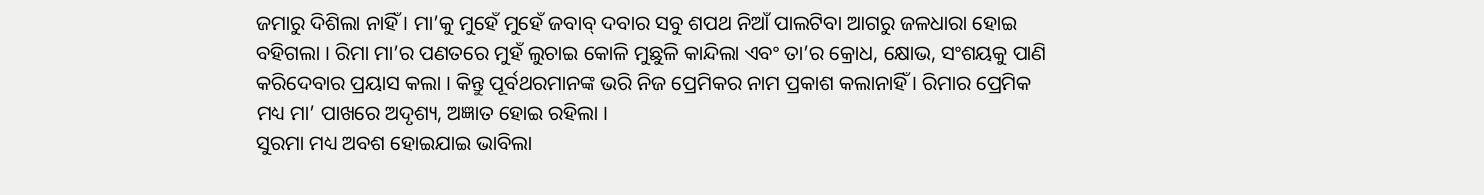ଜମାରୁ ଦିଶିଲା ନାହିଁ । ମା’କୁ ମୁହେଁ ମୁହେଁ ଜବାବ୍ ଦବାର ସବୁ ଶପଥ ନିଆଁ ପାଲଟିବା ଆଗରୁ ଜଳଧାରା ହୋଇ ବହିଗଲା । ରିମା ମା’ର ପଣତରେ ମୁହଁ ଲୁଚାଇ କୋଳି ମୁଛୁଳି କାନ୍ଦିଲା ଏବଂ ତା’ର କ୍ରୋଧ, କ୍ଷୋଭ, ସଂଶୟକୁ ପାଣି କରିଦେବାର ପ୍ରୟାସ କଲା । କିନ୍ତୁ ପୂର୍ବଥରମାନଙ୍କ ଭରି ନିଜ ପ୍ରେମିକର ନାମ ପ୍ରକାଶ କଲାନାହିଁ । ରିମାର ପ୍ରେମିକ ମଧ୍ୟ ମା’ ପାଖରେ ଅଦୃଶ୍ୟ, ଅଜ୍ଞାତ ହୋଇ ରହିଲା ।
ସୁରମା ମଧ୍ୟ ଅବଶ ହୋଇଯାଇ ଭାବିଲା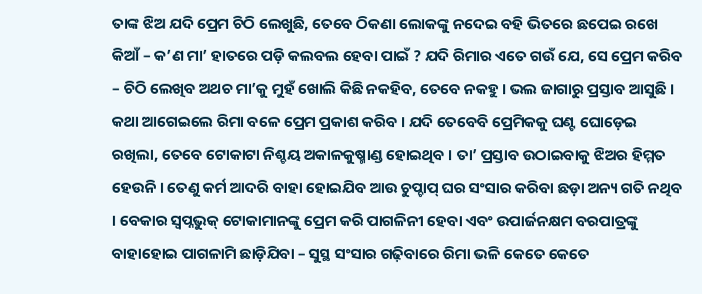ତାଙ୍କ ଝିଅ ଯଦି ପ୍ରେମ ଚିଠି ଲେଖୁଛି, ତେବେ ଠିକଣା ଲୋକଙ୍କୁ ନଦେଇ ବହି ଭିତରେ ଛପେଇ ରଖେ କିଆଁ – କ’ଣ ମା’ ହାତରେ ପଡ଼ି କଲବଲ ହେବା ପାଇଁ ? ଯଦି ରିମାର ଏତେ ଗଉଁ ଯେ, ସେ ପ୍ରେମ କରିବ – ଚିଠି ଲେଖିବ ଅଥଚ ମା’କୁ ମୁହଁ ଖୋଲି କିଛି ନକହିବ, ତେବେ ନକହୁ । ଭଲ ଜାଗାରୁ ପ୍ରସ୍ତାବ ଆସୁଛି । କଥା ଆଗେଇଲେ ରିମା ବଳେ ପ୍ରେମ ପ୍ରକାଶ କରିବ । ଯଦି ତେବେବି ପ୍ରେମିକକୁ ଘଣ୍ଟ ଘୋଡ଼େଇ ରଖିଲା, ତେବେ ଟୋକାଟା ନିଶ୍ଚୟ ଅକାଳକୁଷ୍ମାଣ୍ଡ ହୋଇଥିବ । ତା’ ପ୍ରସ୍ତାବ ଉଠାଇବାକୁ ଝିଅର ହିମ୍ମତ ହେଉନି । ତେଣୁ କର୍ମ ଆଦରି ବାହା ହୋଇଯିବ ଆଉ ଚୁପ୍ଚାପ୍ ଘର ସଂସାର କରିବା ଛଡ଼ା ଅନ୍ୟ ଗତି ନଥିବ । ବେକାର ସ୍ୱପ୍ନଭୁକ୍ ଟୋକାମାନଙ୍କୁ ପ୍ରେମ କରି ପାଗଳିନୀ ହେବା ଏବଂ ଉପାର୍ଜନକ୍ଷମ ବରପାତ୍ରଙ୍କୁ ବାହାହୋଇ ପାଗଳାମି ଛାଡ଼ିଯିବା – ସୁସ୍ଥ ସଂସାର ଗଢ଼ିବାରେ ରିମା ଭଳି କେତେ କେତେ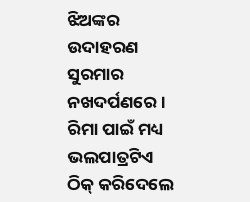ଝିଅଙ୍କର ଉଦାହରଣ ସୁରମାର ନଖଦର୍ପଣରେ । ରିମା ପାଇଁ ମଧ୍ୟ ଭଲପାତ୍ରଟିଏ ଠିକ୍ କରିଦେଲେ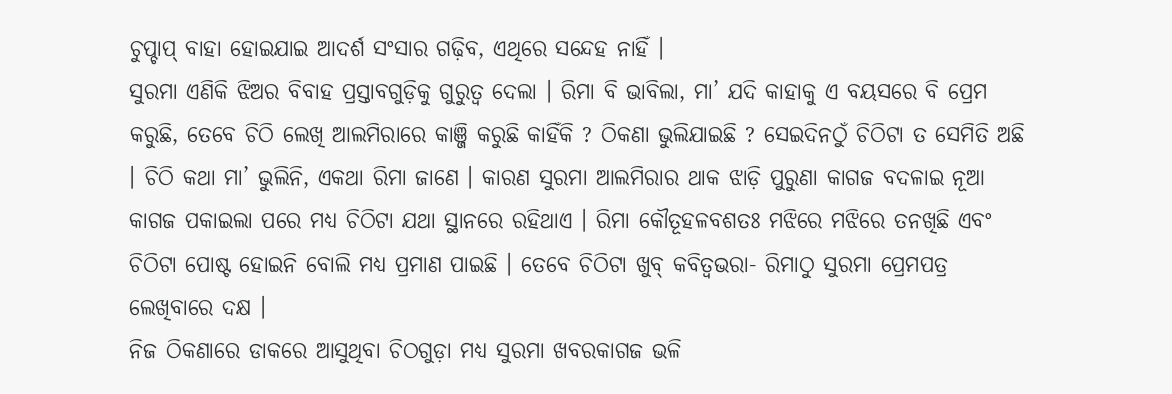ଚୁପ୍ଚାପ୍ ବାହା ହୋଇଯାଇ ଆଦର୍ଶ ସଂସାର ଗଢ଼ିବ, ଏଥିରେ ସନ୍ଦେହ ନାହିଁ ।
ସୁରମା ଏଣିକି ଝିଅର ବିବାହ ପ୍ରସ୍ତାବଗୁଡ଼ିକୁ ଗୁରୁତ୍ୱ ଦେଲା । ରିମା ବି ଭାବିଲା, ମା’ ଯଦି କାହାକୁ ଏ ବୟସରେ ବି ପ୍ରେମ କରୁଛି, ତେବେ ଚିଠି ଲେଖି ଆଲମିରାରେ କାଞ୍ଜି କରୁଛି କାହିଁକି ? ଠିକଣା ଭୁଲିଯାଇଛି ? ସେଇଦିନଠୁଁ ଚିଠିଟା ତ ସେମିତି ଅଛି । ଚିଠି କଥା ମା’ ଭୁଲିନି, ଏକଥା ରିମା ଜାଣେ । କାରଣ ସୁରମା ଆଲମିରାର ଥାକ ଝାଡ଼ି ପୁରୁଣା କାଗଜ ବଦଳାଇ ନୂଆ କାଗଜ ପକାଇଲା ପରେ ମଧ୍ୟ ଚିଠିଟା ଯଥା ସ୍ଥାନରେ ରହିଥାଏ । ରିମା କୌତୂହଳବଶତଃ ମଝିରେ ମଝିରେ ତନଖିଛି ଏବଂ ଚିଠିଟା ପୋଷ୍ଟ ହୋଇନି ବୋଲି ମଧ୍ୟ ପ୍ରମାଣ ପାଇଛି । ତେବେ ଚିଠିଟା ଖୁବ୍ କବିତ୍ୱଭରା- ରିମାଠୁ ସୁରମା ପ୍ରେମପତ୍ର ଲେଖିବାରେ ଦକ୍ଷ ।
ନିଜ ଠିକଣାରେ ଡାକରେ ଆସୁଥିବା ଚିଠଗୁଡ଼ା ମଧ୍ୟ ସୁରମା ଖବରକାଗଜ ଭଳି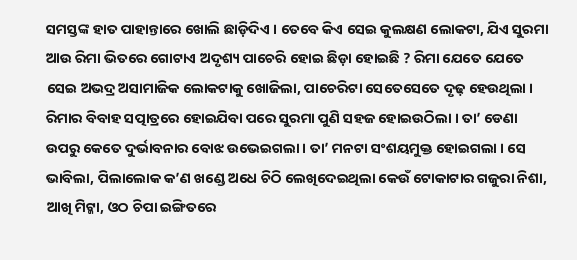ସମସ୍ତଙ୍କ ହାତ ପାହାନ୍ତାରେ ଖୋଲି ଛାଡ଼ିଦିଏ । ତେବେ କିଏ ସେଇ କୁଲକ୍ଷଣ ଲୋକଟା, ଯିଏ ସୁରମା ଆଉ ରିମା ଭିତରେ ଗୋଟାଏ ଅଦୃଶ୍ୟ ପାଚେରି ହୋଇ ଛିଡ଼ା ହୋଇଛି ? ରିମା ଯେତେ ଯେତେ ସେଇ ଅଭଦ୍ର ଅସାମାଜିକ ଲୋକଟାକୁ ଖୋଜିଲା, ପାଚେରିଟା ସେତେସେତେ ଦୃଢ଼ ହେଉଥିଲା ।
ରିମାର ବିବାହ ସତ୍ପାତ୍ରରେ ହୋଇଯିବା ପରେ ସୁରମା ପୁଣି ସହଜ ହୋଇଉଠିଲା । ତା’ ଡେଣା ଉପରୁ କେତେ ଦୁର୍ଭାବନାର ବୋଝ ଉଭେଇଗଲା । ତା’ ମନଟା ସଂଶୟମୁକ୍ତ ହୋଇଗଲା । ସେ ଭାବିଲା, ପିଲାଲୋକ କ’ଣ ଖଣ୍ଡେ ଅଧେ ଚିଠି ଲେଖିଦେଇଥିଲା କେଉଁ ଟୋକାଟାର ଗଜୁରା ନିଶା, ଆଖି ମିଟ୍କା, ଓଠ ଚିପା ଇଙ୍ଗିତରେ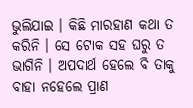ଭୁଲିଯାଇ । କିଛି ମାରହାଣ କଥା ତ କରିନି । ସେ ଟୋକ ସହ ଘରୁ ତ ଭାଗିନି । ଅପଦାର୍ଥ ହେଲେ ବି ତାକୁ ବାହା ନହେଲେ ପ୍ରାଣ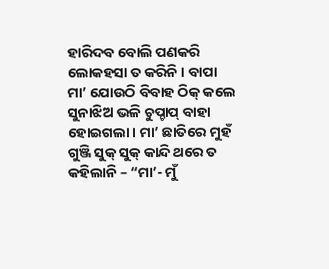ହାରିଦବ ବୋଲି ପଣକରି ଲୋକହସା ତ କରିନି । ବାପା ମା’ ଯୋଉଠି ବିବାହ ଠିକ୍ କଲେ ସୁନାଝିଅ ଭଳି ଚୁପ୍ଚାପ୍ ବାହା ହୋଇଗଲା । ମା’ ଛାତିରେ ମୁହଁ ଗୁଞ୍ଜି ସୁକ୍ ସୁକ୍ କାନ୍ଦି ଥରେ ତ କହିଲାନି – “ମା’- ମୁଁ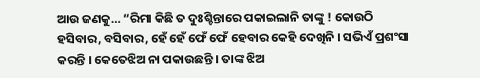ଆଉ ଜଣକୁ… “ରିମା କିଛି ତ ଦୁଃଶ୍ଚିନ୍ତାରେ ପକାଇଲାନି ତାଙ୍କୁ ! କୋଉଠି ହସିବାର, ବସିବାର, ହେଁ ହେଁ ଫେଁ ଫେଁ ହେବାର କେହି ଦେଖିନି । ସଭିଏଁ ପ୍ରଶଂସା କରନ୍ତି । କେତେଝିଅ ନା ପକାଉଛନ୍ତି । ତାଙ୍କ ଝିଅ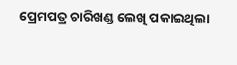ପ୍ରେମପତ୍ର ଚାରିଖଣ୍ଡ ଲେଖି ପକାଇଥିଲା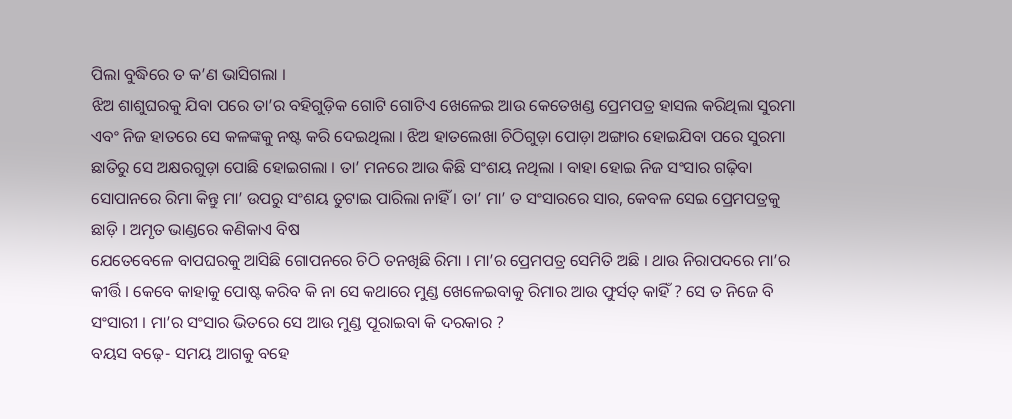ପିଲା ବୁଦ୍ଧିରେ ତ କ’ଣ ଭାସିଗଲା ।
ଝିଅ ଶାଶୁଘରକୁ ଯିବା ପରେ ତା’ର ବହିଗୁଡ଼ିକ ଗୋଟି ଗୋଟିଏ ଖେଳେଇ ଆଉ କେତେଖଣ୍ଡ ପ୍ରେମପତ୍ର ହାସଲ କରିଥିଲା ସୁରମା ଏବଂ ନିଜ ହାତରେ ସେ କଳଙ୍କକୁ ନଷ୍ଟ କରି ଦେଇଥିଲା । ଝିଅ ହାତଲେଖା ଚିଠିଗୁଡ଼ା ପୋଡ଼ା ଅଙ୍ଗାର ହୋଇଯିବା ପରେ ସୁରମା ଛାତିରୁ ସେ ଅକ୍ଷରଗୁଡ଼ା ପୋଛି ହୋଇଗଲା । ତା’ ମନରେ ଆଉ କିଛି ସଂଶୟ ନଥିଲା । ବାହା ହୋଇ ନିଜ ସଂସାର ଗଢ଼ିବା ସୋପାନରେ ରିମା କିନ୍ତୁ ମା’ ଉପରୁ ସଂଶୟ ତୁଟାଇ ପାରିଲା ନାହିଁ । ତା’ ମା’ ତ ସଂସାରରେ ସାର, କେବଳ ସେଇ ପ୍ରେମପତ୍ରକୁ ଛାଡ଼ି । ଅମୃତ ଭାଣ୍ଡରେ କଣିକାଏ ବିଷ
ଯେତେବେଳେ ବାପଘରକୁ ଆସିଛି ଗୋପନରେ ଚିଠି ତନଖିଛି ରିମା । ମା’ର ପ୍ରେମପତ୍ର ସେମିତି ଅଛି । ଥାଉ ନିରାପଦରେ ମା’ର କୀର୍ତ୍ତି । କେବେ କାହାକୁ ପୋଷ୍ଟ କରିବ କି ନା ସେ କଥାରେ ମୁଣ୍ଡ ଖେଳେଇବାକୁ ରିମାର ଆଉ ଫୁର୍ସତ୍ କାହିଁ ? ସେ ତ ନିଜେ ବି ସଂସାରୀ । ମା’ର ସଂସାର ଭିତରେ ସେ ଆଉ ମୁଣ୍ଡ ପୂରାଇବା କି ଦରକାର ?
ବୟସ ବଢ଼େ- ସମୟ ଆଗକୁ ବହେ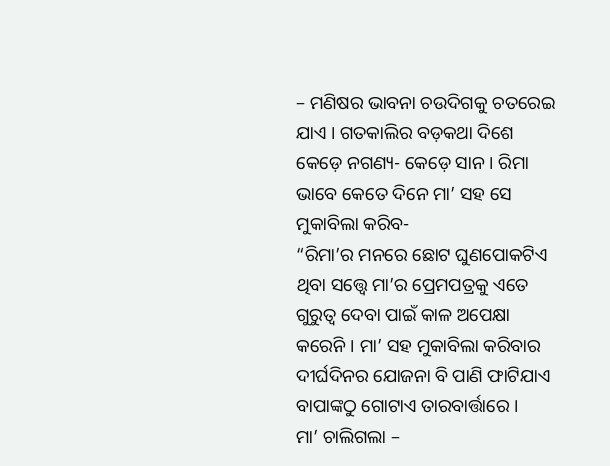– ମଣିଷର ଭାବନା ଚଉଦିଗକୁ ଚତରେଇ ଯାଏ । ଗତକାଲିର ବଡ଼କଥା ଦିଶେ କେଡ଼େ ନଗଣ୍ୟ- କେଡ଼େ ସାନ । ରିମା ଭାବେ କେତେ ଦିନେ ମା’ ସହ ସେ ମୁକାବିଲା କରିବ-
“ରିମା’ର ମନରେ ଛୋଟ ଘୁଣପୋକଟିଏ ଥିବା ସତ୍ତ୍ୱେ ମା’ର ପ୍ରେମପତ୍ରକୁ ଏତେ ଗୁରୁତ୍ୱ ଦେବା ପାଇଁ କାଳ ଅପେକ୍ଷା କରେନି । ମା’ ସହ ମୁକାବିଲା କରିବାର ଦୀର୍ଘଦିନର ଯୋଜନା ବି ପାଣି ଫାଟିଯାଏ ବାପାଙ୍କଠୁ ଗୋଟାଏ ତାରବାର୍ତ୍ତାରେ ।
ମା’ ଚାଲିଗଲା –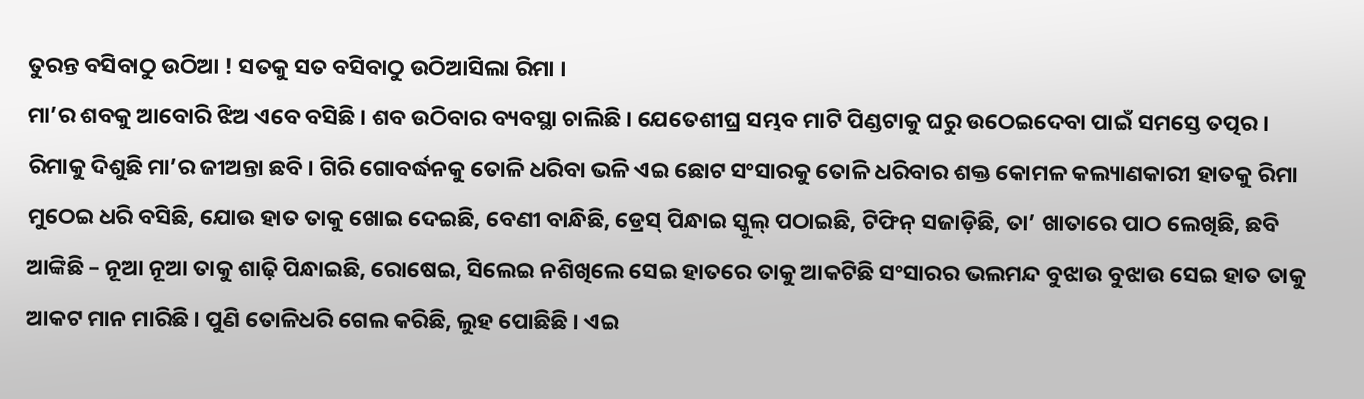ତୁରନ୍ତ ବସିବାଠୁ ଉଠିଆ ! ସତକୁ ସତ ବସିବାଠୁ ଉଠିଆସିଲା ରିମା ।
ମା’ର ଶବକୁ ଆବୋରି ଝିଅ ଏବେ ବସିଛି । ଶବ ଉଠିବାର ବ୍ୟବସ୍ଥା ଚାଲିଛି । ଯେତେଶୀଘ୍ର ସମ୍ଭବ ମାଟି ପିଣ୍ଡଟାକୁ ଘରୁ ଉଠେଇଦେବା ପାଇଁ ସମସ୍ତେ ତତ୍ପର । ରିମାକୁ ଦିଶୁଛି ମା’ର ଜୀଅନ୍ତା ଛବି । ଗିରି ଗୋବର୍ଦ୍ଧନକୁ ତୋଳି ଧରିବା ଭଳି ଏଇ ଛୋଟ ସଂସାରକୁ ତୋଳି ଧରିବାର ଶକ୍ତ କୋମଳ କଲ୍ୟାଣକାରୀ ହାତକୁ ରିମା ମୁଠେଇ ଧରି ବସିଛି, ଯୋଉ ହାତ ତାକୁ ଖୋଇ ଦେଇଛି, ବେଣୀ ବାନ୍ଧିଛି, ଡ୍ରେସ୍ ପିନ୍ଧାଇ ସ୍କୁଲ୍ ପଠାଇଛି, ଟିଫିନ୍ ସଜାଡ଼ିଛି, ତା’ ଖାତାରେ ପାଠ ଲେଖିଛି, ଛବି ଆଙ୍କିଛି – ନୂଆ ନୂଆ ତାକୁ ଶାଢ଼ି ପିନ୍ଧାଇଛି, ରୋଷେଇ, ସିଲେଇ ନଶିଖିଲେ ସେଇ ହାତରେ ତାକୁ ଆକଟିଛି ସଂସାରର ଭଲମନ୍ଦ ବୁଝାଉ ବୁଝାଉ ସେଇ ହାତ ତାକୁ ଆକଟ ମାନ ମାରିଛି । ପୁଣି ତୋଳିଧରି ଗେଲ କରିଛି, ଲୁହ ପୋଛିଛି । ଏଇ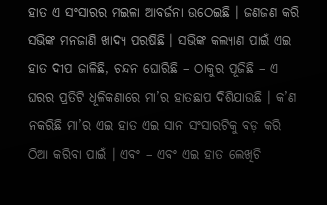ହାତ ଏ ସଂସାରର ମଇଳା ଆବର୍ଜନା ଉଠେଇଛି । ଜଣଜଣ କରି ସଭିଙ୍କ ମନଜାଣି ଖାଦ୍ୟ ପରଷିଛି । ସଭିଙ୍କ କଲ୍ୟାଣ ପାଇଁ ଏଇ ହାତ ଦୀପ ଜାଳିଛି, ଚନ୍ଦନ ଘୋରିଛି – ଠାକୁର ପୂଜିଛି – ଏ ଘରର ପ୍ରତିଟି ଧୂଳିକଣାରେ ମା’ର ହାତଛାପ ଦିଶିଯାଉଛି । କ’ଣ ନକରିଛି ମା’ର ଏଇ ହାତ ଏଇ ସାନ ସଂସାରଟିକୁ ବଡ଼ କରି ଠିଆ କରିବା ପାଇଁ । ଏବଂ – ଏବଂ ଏଇ ହାତ ଲେଖିଚି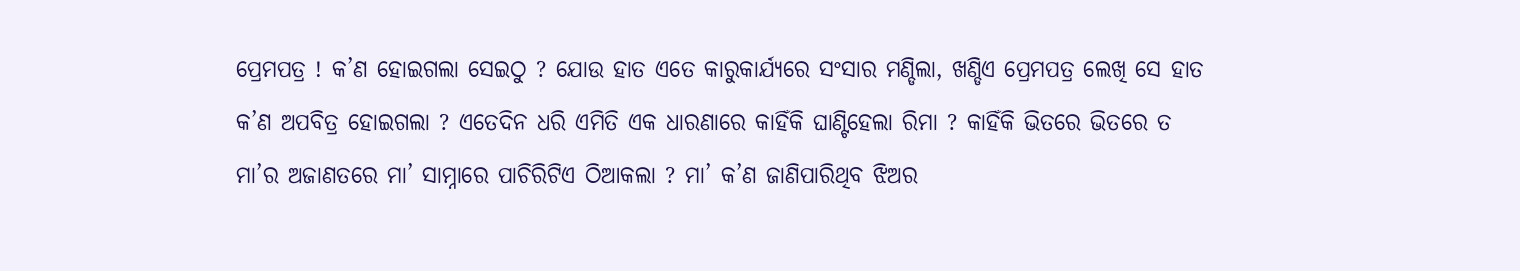ପ୍ରେମପତ୍ର ! କ’ଣ ହୋଇଗଲା ସେଇଠୁ ? ଯୋଉ ହାତ ଏତେ କାରୁକାର୍ଯ୍ୟରେ ସଂସାର ମଣ୍ଡିଲା, ଖଣ୍ଡିଏ ପ୍ରେମପତ୍ର ଲେଖି ସେ ହାତ କ’ଣ ଅପବିତ୍ର ହୋଇଗଲା ? ଏତେଦିନ ଧରି ଏମିତି ଏକ ଧାରଣାରେ କାହିଁକି ଘାଣ୍ଟିହେଲା ରିମା ? କାହିଁକି ଭିତରେ ଭିତରେ ତ ମା’ର ଅଜାଣତରେ ମା’ ସାମ୍ନାରେ ପାଚିରିଟିଏ ଠିଆକଲା ? ମା’ କ’ଣ ଜାଣିପାରିଥିବ ଝିଅର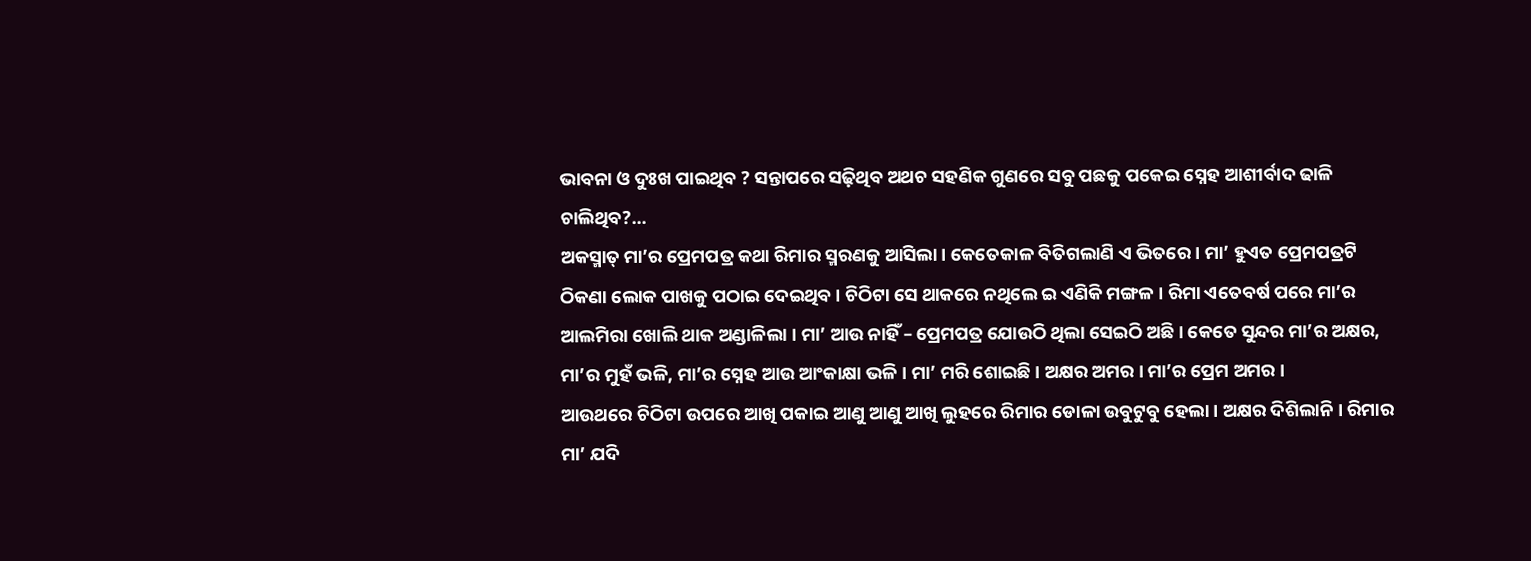ଭାବନା ଓ ଦୁଃଖ ପାଇଥିବ ? ସନ୍ତାପରେ ସଢ଼ିଥିବ ଅଥଚ ସହଣିକ ଗୁଣରେ ସବୁ ପଛକୁ ପକେଇ ସ୍ନେହ ଆଶୀର୍ବାଦ ଢାଳି ଚାଲିଥିବ?…
ଅକସ୍ମାତ୍ ମା’ର ପ୍ରେମପତ୍ର କଥା ରିମାର ସ୍ମରଣକୁ ଆସିଲା । କେତେକାଳ ବିତିଗଲାଣି ଏ ଭିତରେ । ମା’ ହୁଏତ ପ୍ରେମପତ୍ରଟି ଠିକଣା ଲୋକ ପାଖକୁ ପଠାଇ ଦେଇଥିବ । ଚିଠିଟା ସେ ଥାକରେ ନଥିଲେ ଇ ଏଣିକି ମଙ୍ଗଳ । ରିମା ଏତେବର୍ଷ ପରେ ମା’ର ଆଲମିରା ଖୋଲି ଥାକ ଅଣ୍ଡାଳିଲା । ମା’ ଆଉ ନାହିଁ – ପ୍ରେମପତ୍ର ଯୋଉଠି ଥିଲା ସେଇଠି ଅଛି । କେତେ ସୁନ୍ଦର ମା’ର ଅକ୍ଷର, ମା’ର ମୁହଁ ଭଳି, ମା’ର ସ୍ନେହ ଆଉ ଆଂକାକ୍ଷା ଭଳି । ମା’ ମରି ଶୋଇଛି । ଅକ୍ଷର ଅମର । ମା’ର ପ୍ରେମ ଅମର ।
ଆଉଥରେ ଚିଠିଟା ଉପରେ ଆଖି ପକାଇ ଆଣୁ ଆଣୁ ଆଖି ଲୁହରେ ରିମାର ଡୋଳା ଉବୁଟୁବୁ ହେଲା । ଅକ୍ଷର ଦିଶିଲାନି । ରିମାର ମା’ ଯଦି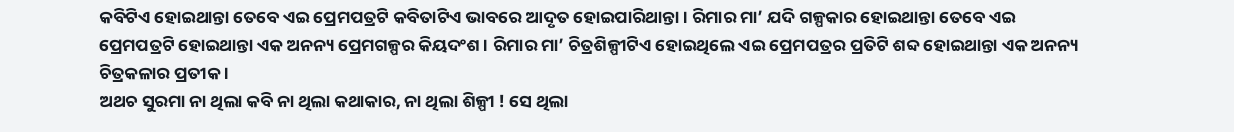କବିଟିଏ ହୋଇଥାନ୍ତା ତେବେ ଏଇ ପ୍ରେମପତ୍ରଟି କବିତାଟିଏ ଭାବରେ ଆଦୃତ ହୋଇପାରିଥାନ୍ତା । ରିମାର ମା’ ଯଦି ଗଳ୍ପକାର ହୋଇଥାନ୍ତା ତେବେ ଏଇ ପ୍ରେମପତ୍ରଟି ହୋଇଥାନ୍ତା ଏକ ଅନନ୍ୟ ପ୍ରେମଗଳ୍ପର କିୟଦଂଶ । ରିମାର ମା’ ଚିତ୍ରଶିଳ୍ପୀଟିଏ ହୋଇଥିଲେ ଏଇ ପ୍ରେମପତ୍ରର ପ୍ରତିଟି ଶବ୍ଦ ହୋଇଥାନ୍ତା ଏକ ଅନନ୍ୟ ଚିତ୍ରକଳାର ପ୍ରତୀକ ।
ଅଥଚ ସୁରମା ନା ଥିଲା କବି ନା ଥିଲା କଥାକାର, ନା ଥିଲା ଶିଳ୍ପୀ ! ସେ ଥିଲା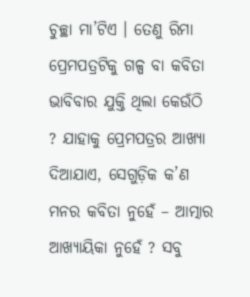ଚୁଚ୍ଛା ମା’ଟିଏ । ତେଣୁ ରିମା ପ୍ରେମପତ୍ରଟିକୁ ଗଳ୍ପ ବା କବିତା ଭାବିବାର ଯୁକ୍ତି ଥିଲା କେଉଁଠି ? ଯାହାକୁ ପ୍ରେମପତ୍ରର ଆଖ୍ୟା ଦିଆଯାଏ, ସେଗୁଡ଼ିକ କ’ଣ ମନର କବିତା ନୁହେଁ – ଆତ୍ମାର ଆଖ୍ୟାୟିକା ନୁହେଁ ? ସବୁ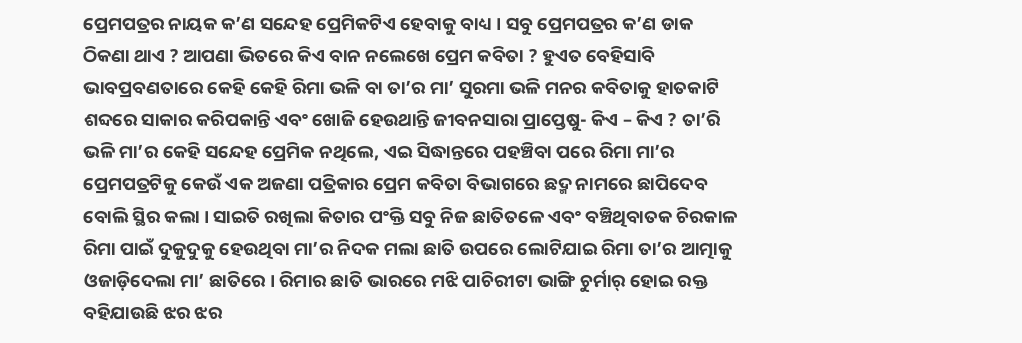ପ୍ରେମପତ୍ରର ନାୟକ କ’ଣ ସନ୍ଦେହ ପ୍ରେମିକଟିଏ ହେବାକୁ ବାଧ୍ୟ । ସବୁ ପ୍ରେମପତ୍ରର କ’ଣ ଡାକ ଠିକଣା ଥାଏ ? ଆପଣା ଭିତରେ କିଏ ବାନ ନଲେଖେ ପ୍ରେମ କବିତା ? ହୁଏତ ବେହିସାବି ଭାବପ୍ରବଣତାରେ କେହି କେହି ରିମା ଭଳି ବା ତା’ର ମା’ ସୁରମା ଭଳି ମନର କବିତାକୁ ହାତକାଟି ଶବ୍ଦରେ ସାକାର କରିପକାନ୍ତି ଏବଂ ଖୋଜି ହେଉଥାନ୍ତି ଜୀବନସାରା ପ୍ରାପ୍ତେଷୁ- କିଏ – କିଏ ? ତା’ରି ଭଳି ମା’ର କେହି ସନ୍ଦେହ ପ୍ରେମିକ ନଥିଲେ, ଏଇ ସିଦ୍ଧାନ୍ତରେ ପହଞ୍ଚିବା ପରେ ରିମା ମା’ର ପ୍ରେମପତ୍ରଟିକୁ କେଉଁ ଏକ ଅଜଣା ପତ୍ରିକାର ପ୍ରେମ କବିତା ବିଭାଗରେ ଛଦ୍ମ ନାମରେ ଛାପିଦେବ ବୋଲି ସ୍ଥିର କଲା । ସାଇତି ରଖିଲା କିତାର ପଂକ୍ତି ସବୁ ନିଜ ଛାତିତଳେ ଏବଂ ବଞ୍ଚିଥିବାତକ ଚିରକାଳ ରିମା ପାଇଁ ଦୁକୁଦୁକୁ ହେଉଥିବା ମା’ର ନିଦକ ମଲା ଛାତି ଉପରେ ଲୋଟିଯାଇ ରିମା ତା’ର ଆତ୍ମାକୁ ଓଜାଡ଼ିଦେଲା ମା’ ଛାତିରେ । ରିମାର ଛାତି ଭାରରେ ମଝି ପାଚିରୀଟା ଭାଙ୍ଗି ଚୁର୍ମାର୍ ହୋଇ ରକ୍ତ ବହିଯାଉଛି ଝର ଝର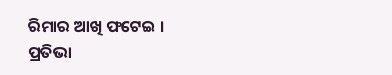ରିମାର ଆଖି ଫଟେଇ ।
ପ୍ରତିଭା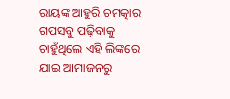ରାୟଙ୍କ ଆହୁରି ଚମତ୍କାର ଗପସବୁ ପଢ଼ିବାକୁ ଚାହୁଁଥିଲେ ଏହି ଲିଙ୍କରେ ଯାଇ ଆମାଜନରୁ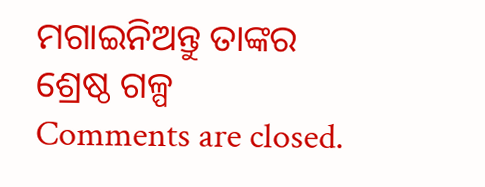ମଗାଇନିଅନ୍ତୁ ତାଙ୍କର ଶ୍ରେଷ୍ଠ ଗଳ୍ପ
Comments are closed.